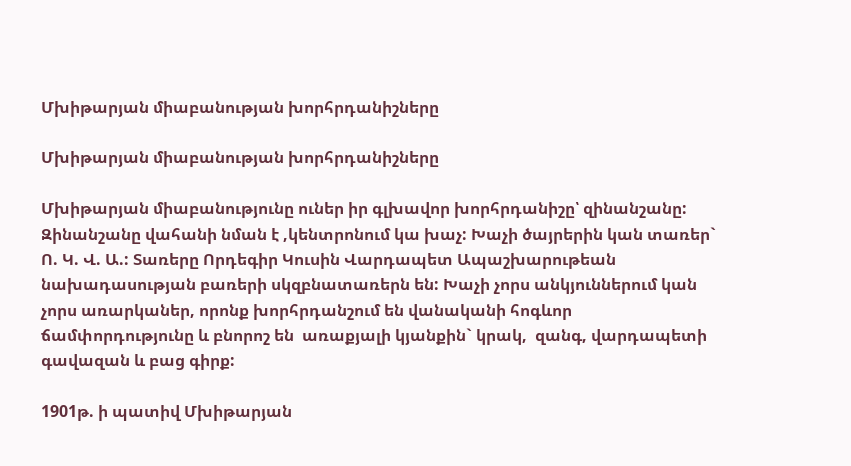Մխիթարյան միաբանության խորհրդանիշները

Մխիթարյան միաբանության խորհրդանիշները

Մխիթարյան միաբանությունը ուներ իր գլխավոր խորհրդանիշը՝ զինանշանը: Զինանշանը վահանի նման է ,կենտրոնում կա խաչ: Խաչի ծայրերին կան տառեր` Ո. Կ. Վ. Ա.: Տառերը Որդեգիր Կուսին Վարդապետ Ապաշխարութեան նախադասության բառերի սկզբնատառերն են: Խաչի չորս անկյուններում կան չորս առարկաներ, որոնք խորհրդանշում են վանականի հոգևոր ճամփորդությունը և բնորոշ են  առաքյալի կյանքին` կրակ,  զանգ, վարդապետի գավազան և բաց գիրք:

1901թ. ի պատիվ Մխիթարյան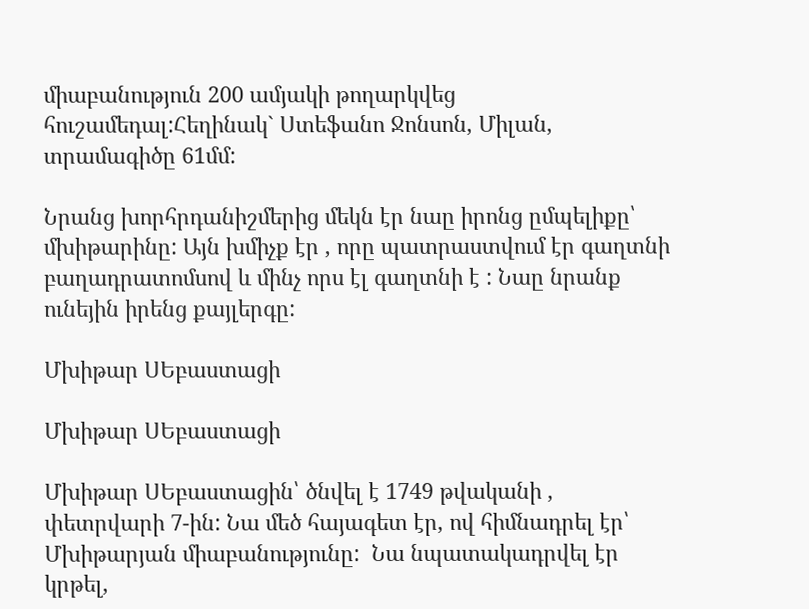միաբանություն 200 ամյակի թողարկվեց հուշամեդալ:Հեղինակ` Ստեֆանո Ջոնսոն, Միլան, տրամագիծը 61մմ:

Նրանց խորհրդանիշմերից մեկն էր նաը իրոնց ըմպելիքը՝ մխիթարինը: Այն խմիչք էր , որը պատրաստվում էր գաղտնի բաղադրատոմսով և մինչ որս էլ գաղտնի է : Նաը նրանք ունեյին իրենց քայլերգը:

Մխիթար ՍԵբաստացի

Մխիթար ՍԵբաստացի

Մխիթար ՍԵբաստացին՝ ծնվել է 1749 թվականի , փետրվարի 7-ին: Նա մեծ հայագետ էր, ով հիմնադրել էր՝ Մխիթարյան միաբանությունը:  Նա նպատակադրվել էր կրթել,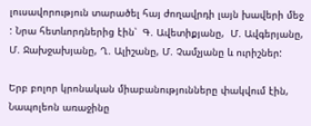լուսավորություն տարածել հայ ժողավրդի լայն խավերի մեջ  : Նրա հետևորդներից էին՝  Գ. Ավետիքյանը,  Մ. Ավգերյանը, Մ. Ջախջախյանը, Ղ. Ալիշանը, Մ. Չամչյանը և ուրիշներ:

Երբ բոլոր կրոնական միաբանությունները փակվում էին, Նապոլեոն առաջինը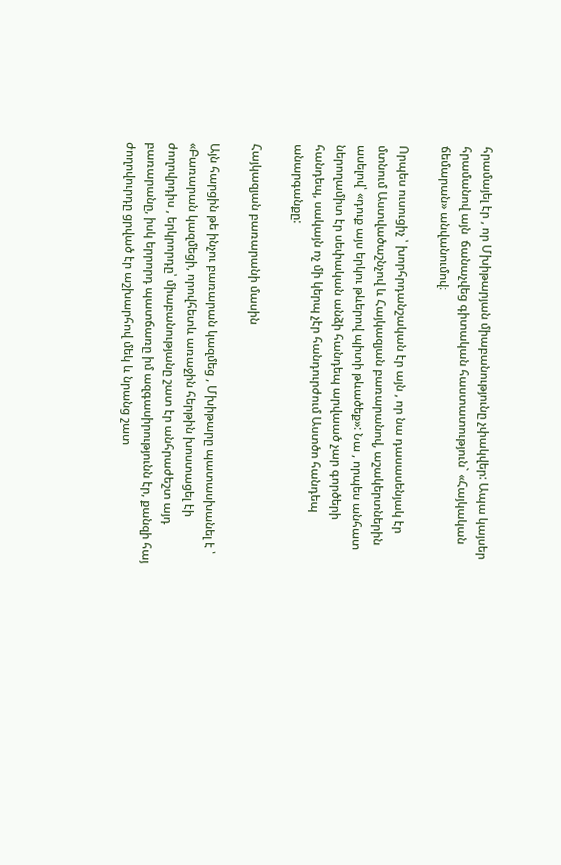հրամայել էր , որ Մխիթարյան միաբանությունը չփակվեր: Ապա կայսեր հրամանով այն  ճանաչվեց գիտական հաստատություն` «Հայկական ճեմարան» անվանումով։

Որպես ուսուցիչ ՝ խորհրդանշական էր այն , որ նա դասասենյակ էր մտնում Աստվածաշնչով և Հայկազյան բառարանով, աշակերտներին ասելով՝ «դուք այս երկու թևերով պիտի թևածեք»: Նա , որպես անհատ ներողամիտ էր սեփական անձի հանդեպ արվաած չար գործերի հանդեպ, սակայն ոչ մի կերպ չէր հանդուրժում Աստծո հանդեպ անարգանքը:

Հայկազյան բառարանի մասին

Այն հարցին թե ինչու բառարան կազմեց , Մխիթարը պատասխանել է ՝ «Բառարան կազմեցի, որովհետև առաջին հերթին խոստացել էի ժողովրդիս , երկրորդը՝ միաբանությանը շատ էր անհրաժեշտ այդ բառարանը, իսկ երրորդ պատճառը իմ ազգասիրությունն էր, քանզի հայ ժողովուրդը ցրված էր աշխարհով մեկ և նրանց շատ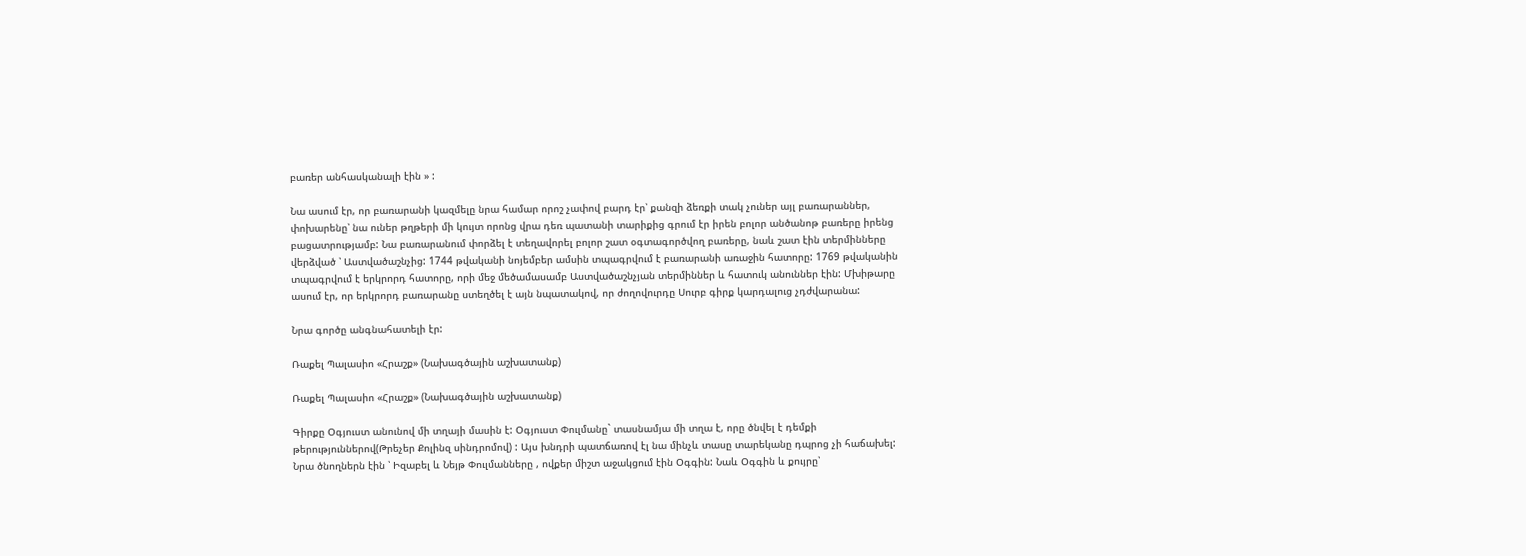բառեր անհասկանալի էին » :

Նա ասում էր, որ բառարանի կազմելը նրա համար որոշ չափով բարդ էր՝ քանզի ձեռքի տակ չուներ այլ բառարաններ, փոխարենը՝ նա ուներ թղթերի մի կույտ որոնց վրա դեռ պատանի տարիքից գրում էր իրեն բոլոր անծանոթ բառերը իրենց բացատրությամբ: Նա բառարանում փորձել է տեղավորել բոլոր շատ օգտագործվող բառերը, նաև շատ էին տերմինները վերձված ՝ Աստվածաշնչից: 1744 թվականի նոյեմբեր ամսին տպագրվում է բառարանի առաջին հատորը: 1769 թվականին տպագրվում է երկրորդ հատորը, որի մեջ մեծամասամբ Աստվածաշնչյան տերմիններ և հատուկ անուններ էին: Մխիթարը ասում էր, որ երկրորդ բառարանը ստեղծել է այն նպատակով, որ ժողովուրդը Սուրբ գիրք կարդալուց չդժվարանա:

Նրա գործը անգնահատելի էր:

Ռաքել Պալասիո «Հրաշք» (Նախագծային աշխատանք)

Ռաքել Պալասիո «Հրաշք» (Նախագծային աշխատանք)

Գիրքը Օգյուստ անունով մի տղայի մասին է: Օգյուստ Փուլմանը` տասնամյա մի տղա է, որը ծնվել է դեմքի թերություններով(Թրեչեր Քոլինզ սինդրոմով) : Այս խնդրի պատճառով էլ նա մինչև տասը տարեկանը դպրոց չի հաճախել: Նրա ծնողներն էին ՝ Իզաբել և Նեյթ Փուլմանները , ովքեր միշտ աջակցում էին Օգգին: Նաև Օգգին և քույրը՝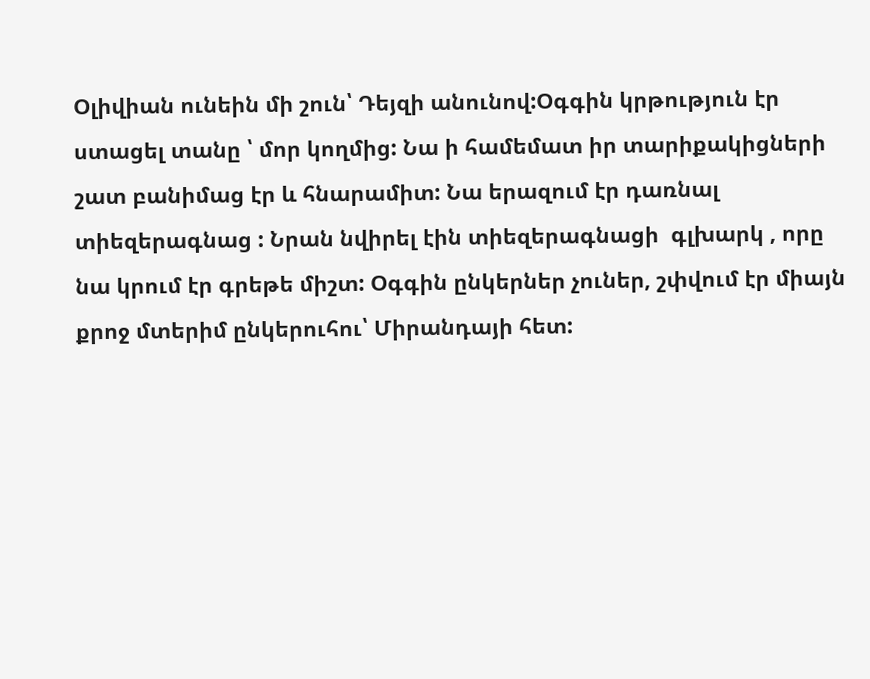Օլիվիան ունեին մի շուն՝ Դեյզի անունով:Օգգին կրթություն էր ստացել տանը ՝ մոր կողմից: Նա ի համեմատ իր տարիքակիցների շատ բանիմաց էր և հնարամիտ: Նա երազում էր դառնալ տիեզերագնաց : Նրան նվիրել էին տիեզերագնացի  գլխարկ , որը նա կրում էր գրեթե միշտ: Օգգին ընկերներ չուներ, շփվում էր միայն քրոջ մտերիմ ընկերուհու՝ Միրանդայի հետ: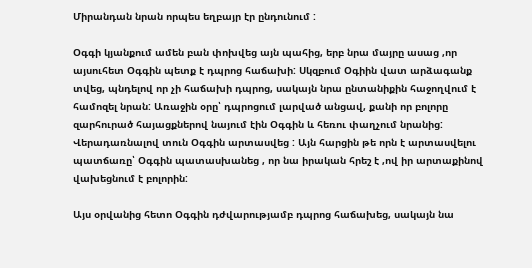Միրանդան նրան որպես եղբայր էր ընդունում :

Օգգի կյանքում ամեն բան փոխվեց այն պահից, երբ նրա մայրը ասաց ,որ այսուհետ Օգգին պետք է դպրոց հաճախի: Սկզբում Օգիին վատ արձագանք տվեց, պնդելով որ չի հաճախի դպրոց, սակայն նրա ընտանիքին հաջողվում է համոզել նրան: Առաջին օրը՝ դպրոցում լարված անցավ, քանի որ բոլորը զարհուրած հայացքներով նայում էին Օգգին և հեռու փաղչում նրանից: Վերադառնալով տուն Օգգին արտասվեց : Այն հարցին թե որն է արտասվելու պատճառը՝ Օգգին պատասխանեց , որ նա իրական հրեշ է ,ով իր արտաքինով  վախեցնում է բոլորին:

Այս օրվանից հետո Օգգին դժվարությամբ դպրոց հաճախեց, սակայն նա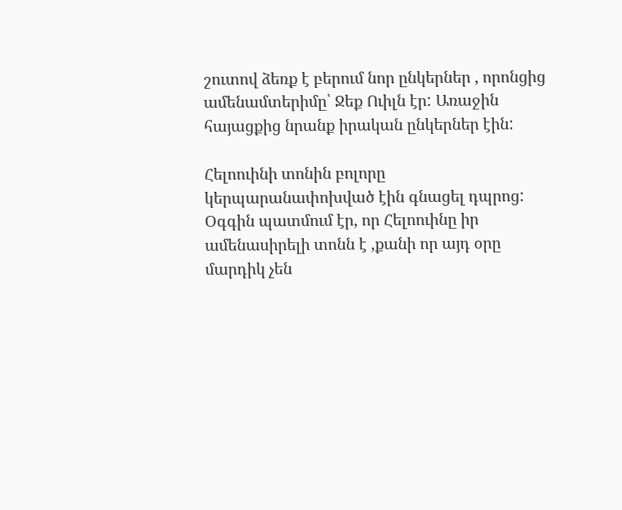շուտով ձեռք է բերում նոր ընկերներ , որոնցից ամենամտերիմը՝ Ջեք Ուիլն էր: Առաջին հայացքից նրանք իրական ընկերներ էին:

Հելոուինի տոնին բոլորը կերպարանափոխված էին գնացել դպրոց: Օգգին պատմում էր, որ Հելոուինը իր ամենասիրելի տոնն է ,քանի որ այդ օրը մարդիկ չեն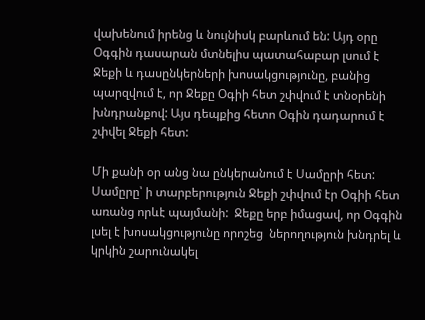վախենում իրենց և նույնիսկ բարևում են: Այդ օրը Օգգին դասարան մտնելիս պատահաբար լսում է Ջեքի և դասընկերների խոսակցությունը, բանից պարզվում է, որ Ջեքը Օգիի հետ շփվում է տնօրենի խնդրանքով: Այս դեպքից հետո Օգին դադարում է շփվել Ջեքի հետ:

Մի քանի օր անց նա ընկերանում է Սամըրի հետ: Սամըրը՝ ի տարբերություն Ջեքի շփվում էր Օգիի հետ առանց որևէ պայմանի:  Ջեքը երբ իմացավ, որ Օգգին լսել է խոսակցությունը որոշեց  ներողություն խնդրել և կրկին շարունակել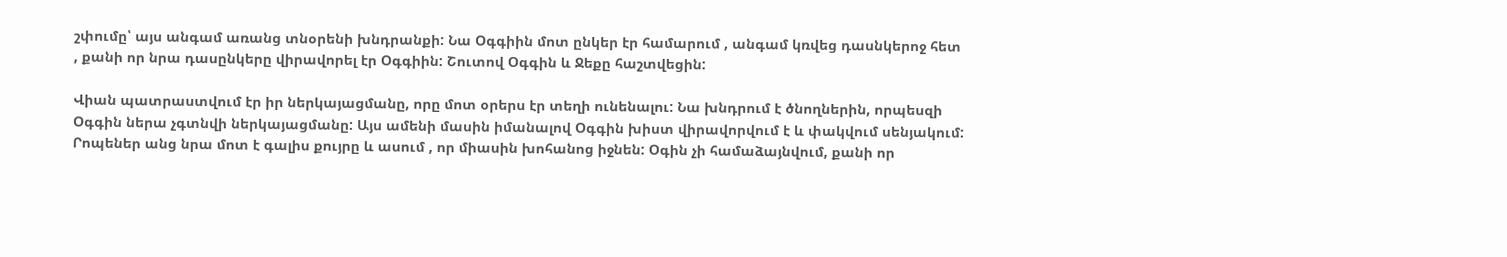շփումը՝ այս անգամ առանց տնօրենի խնդրանքի: Նա Օգգիին մոտ ընկեր էր համարում , անգամ կռվեց դասնկերոջ հետ , քանի որ նրա դասընկերը վիրավորել էր Օգգիին: Շուտով Օգգին և Ջեքը հաշտվեցին:

Վիան պատրաստվում էր իր ներկայացմանը, որը մոտ օրերս էր տեղի ունենալու: Նա խնդրում է ծնողներին, որպեսզի Օգգին ներա չգտնվի ներկայացմանը: Այս ամենի մասին իմանալով Օգգին խիստ վիրավորվում է և փակվում սենյակում: Րոպեներ անց նրա մոտ է գալիս քույրը և ասում , որ միասին խոհանոց իջնեն: Օգին չի համաձայնվում, քանի որ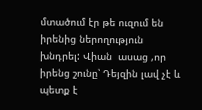մտածում էր թե ուզում են իրենից ներողություն խնդրել: Վիան  ասաց ,որ իրենց շունը՝ Դեյզին լավ չէ և պետք է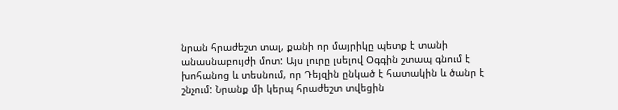նրան հրաժեշտ տալ, քանի որ մայրիկը պետք է տանի անասնաբույժի մոտ: Այս լուրը լսելով Օգգին շտապ գնում է խոհանոց և տեսնում, որ Դեյզին ընկած է հատակին և ծանր է շնչում: Նրանք մի կերպ հրաժեշտ տվեցին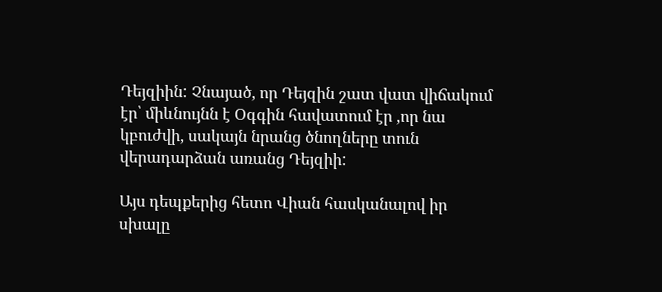Դեյզիին: Չնայած, որ Դեյզին շատ վատ վիճակում էր՝ միևնույնն է Օգգին հավատում էր ,որ նա կբուժվի, սակայն նրանց ծնողները տուն վերադարձան առանց Դեյզիի:

Այս դեպքերից հետո Վիան հասկանալով իր սխալը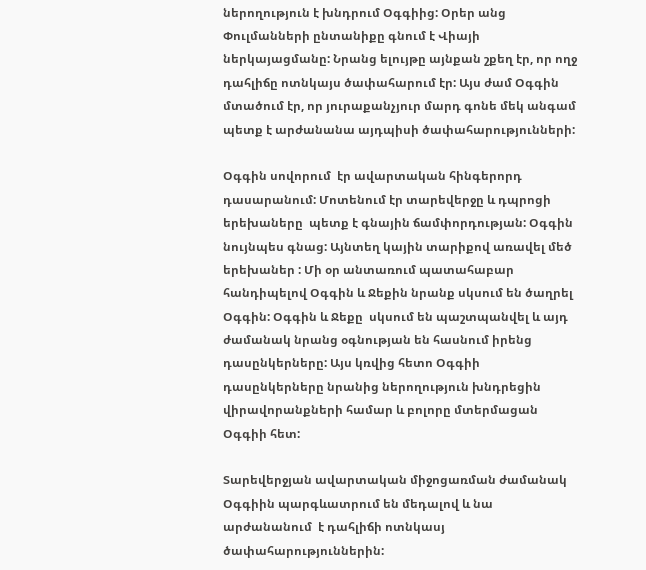ներողություն է խնդրում Օգգիից: Օրեր անց Փուլմանների ընտանիքը գնում է Վիայի ներկայացմանը: Նրանց ելույթը այնքան շքեղ էր, որ ողջ դահլիճը ոտնկայս ծափահարում էր: Այս ժամ Օգգին մտածում էր, որ յուրաքանչյուր մարդ գոնե մեկ անգամ պետք է արժանանա այդպիսի ծափահարությունների:

Օգգին սովորում  էր ավարտական հինգերորդ դասարանում: Մոտենում էր տարեվերջը և դպրոցի երեխաները  պետք է գնային ճամփորդության: Օգգին նույնպես գնաց: Այնտեղ կային տարիքով առավել մեծ երեխաներ : Մի օր անտառում պատահաբար հանդիպելով Օգգին և Ջեքին նրանք սկսում են ծաղրել Օգգին: Օգգին և Ջեքը  սկսում են պաշտպանվել և այդ ժամանակ նրանց օգնության են հասնում իրենց դասընկերները: Այս կռվից հետո Օգգիի դասընկերները նրանից ներողություն խնդրեցին վիրավորանքների համար և բոլորը մտերմացան Օգգիի հետ:

Տարեվերջյան ավարտական միջոցառման ժամանակ Օգգիին պարգևատրում են մեդալով և նա արժանանում  է դահլիճի ոտնկասյ ծափահարություններին: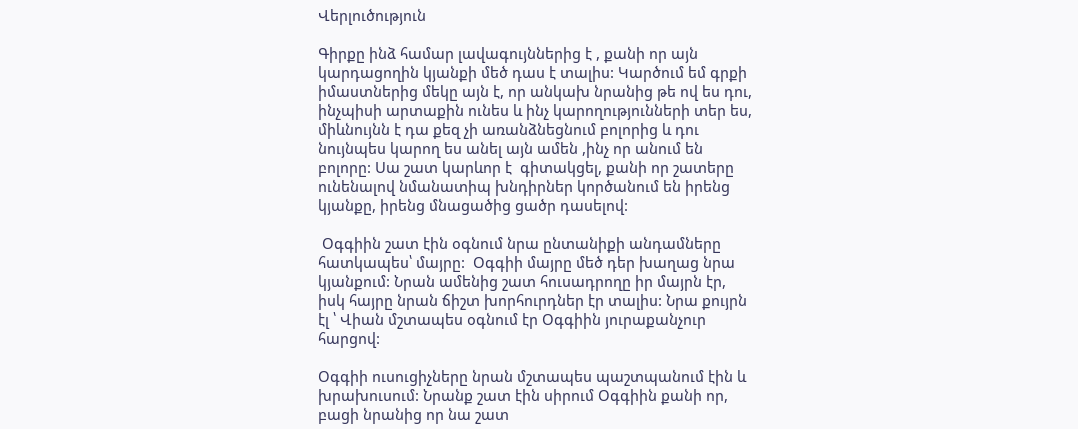Վերլուծություն

Գիրքը ինձ համար լավագույններից է , քանի որ այն կարդացողին կյանքի մեծ դաս է տալիս: Կարծում եմ գրքի իմաստներից մեկը այն է, որ անկախ նրանից թե ով ես դու, ինչպիսի արտաքին ունես և ինչ կարողությունների տեր ես, միևնույնն է դա քեզ չի առանձնեցնում բոլորից և դու նույնպես կարող ես անել այն ամեն ,ինչ որ անում են բոլորը: Սա շատ կարևոր է  գիտակցել, քանի որ շատերը ունենալով նմանատիպ խնդիրներ կործանում են իրենց կյանքը, իրենց մնացածից ցածր դասելով:

 Օգգիին շատ էին օգնում նրա ընտանիքի անդամները հատկապես՝ մայրը:  Օգգիի մայրը մեծ դեր խաղաց նրա կյանքում: Նրան ամենից շատ հուսադրողը իր մայրն էր, իսկ հայրը նրան ճիշտ խորհուրդներ էր տալիս: Նրա քույրն էլ ՝ Վիան մշտապես օգնում էր Օգգիին յուրաքանչուր հարցով:

Օգգիի ուսուցիչները նրան մշտապես պաշտպանում էին և խրախուսում: Նրանք շատ էին սիրում Օգգիին քանի որ, բացի նրանից որ նա շատ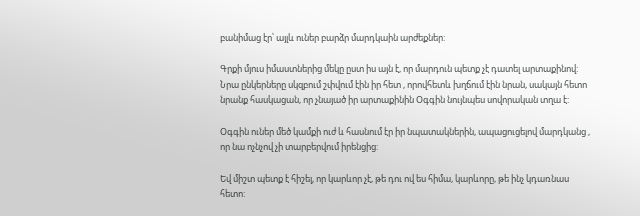բանիմաց էր՝ այլև ուներ բարձր մարդկաին արժեքներ:

Գրքի մյուս իմաստներից մեկը ըստ իս այն է, որ մարդուն պետք չէ դատել արտաքինով: Նրա ընկերները սկզբում շփվում էին իր հետ , որովհետև խղճում էին նրան, սակայն հետո նրանք հասկացան, որ չնայած իր արտաքինին Օգգին նույնպես սովորական տղա է:

Օգգին ուներ մեծ կամքի ուժ և հասնում էր իր նպատակներին, ապացուցելով մարդկանց , որ նա ոչնչով չի տարբերվում իրենցից:

Եվ միշտ պետք է հիշել, որ կարևոր չէ, թե դու ով ես հիմա, կարևորը, թե ինչ կդառնաս հետո: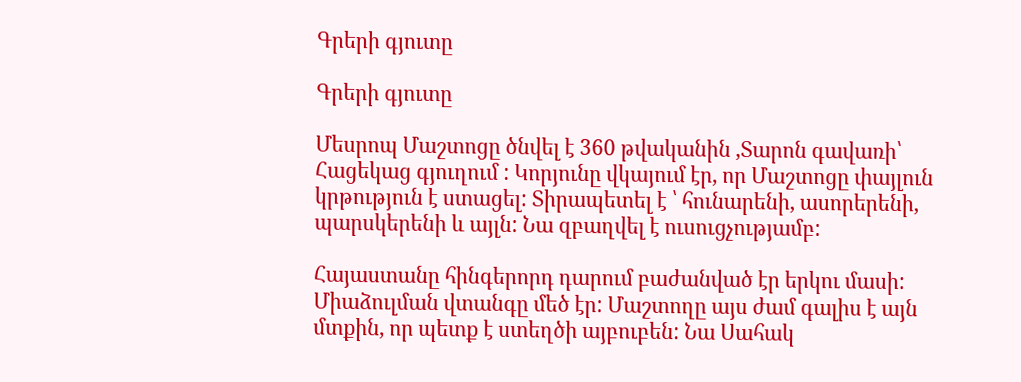Գրերի գյուտը

Գրերի գյուտը

Մեսրոպ Մաշտոցը ծնվել է 360 թվականին ,Տարոն գավառի՝ Հացեկաց գյուղում : Կորյունը վկայում էր, որ Մաշտոցը փայլուն կրթություն է ստացել: Տիրապետել է ՝ հունարենի, ասորերենի, պարսկերենի և այլն: Նա զբաղվել է ուսուցչությամբ:

Հայաստանը հինգերորդ դարում բաժանված էր երկու մասի: Միաձուլման վտանգը մեծ էր: Մաշտողը այս ժամ գալիս է այն մտքին, որ պետք է ստեղծի այբուբեն: Նա Սահակ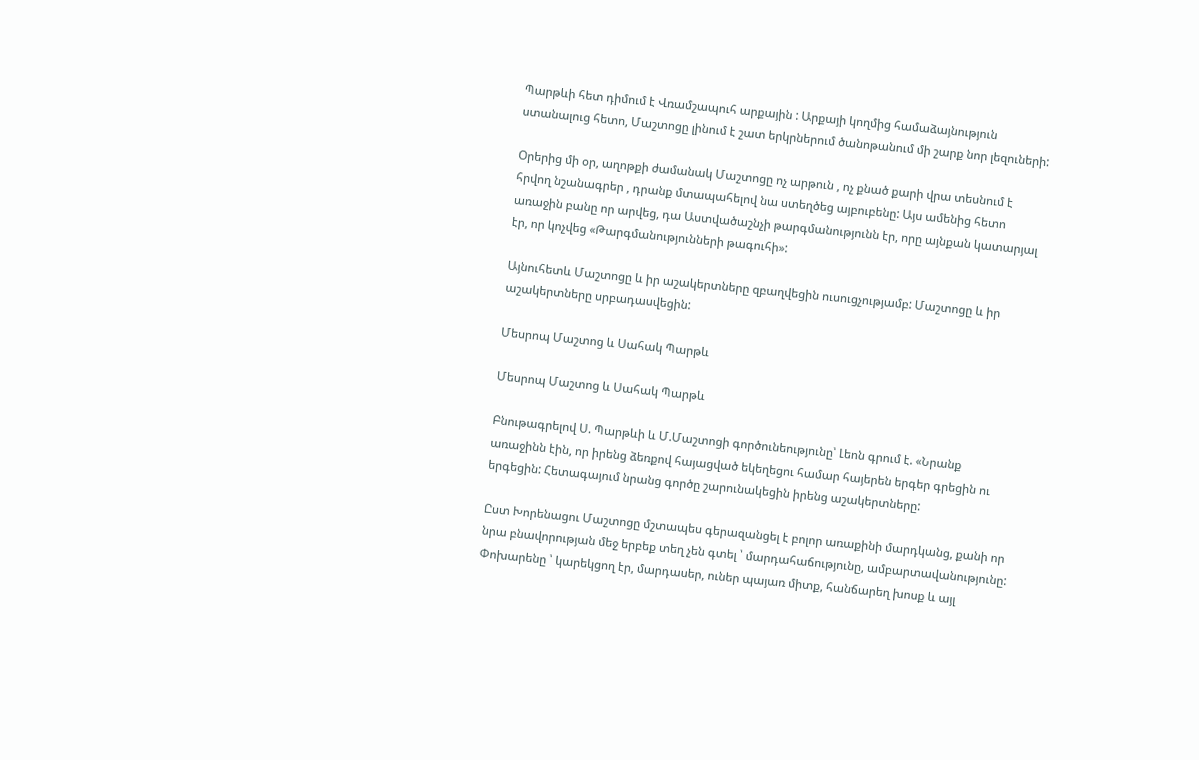Պարթևի հետ դիմում է Վռամշապուհ արքային : Արքայի կողմից համաձայնություն ստանալուց հետո, Մաշտոցը լինում է շատ երկրներում ծանոթանում մի շարք նոր լեզուների:

Օրերից մի օր, աղոթքի ժամանակ Մաշտոցը ոչ արթուն , ոչ քնած քարի վրա տեսնում է հրվող նշանագրեր , դրանք մտապահելով նա ստեղծեց այբուբենը: Այս ամենից հետո առաջին բանը որ արվեց, դա Աստվածաշնչի թարգմանությունն էր, որը այնքան կատարյալ էր, որ կոչվեց «Թարգմանությունների թագուհի»:

Այնուհետև Մաշտոցը և իր աշակերտները զբաղվեցին ուսուցչությամբ: Մաշտոցը և իր աշակերտները սրբադասվեցին:

Մեսրոպ Մաշտոց և Սահակ Պարթև

Մեսրոպ Մաշտոց և Սահակ Պարթև

Բնութագրելով Ս. Պարթևի և Մ.Մաշտոցի գործունեությունը՝ Լեոն գրում է. «Նրանք առաջինն էին, որ իրենց ձեռքով հայացված եկեղեցու համար հայերեն երգեր գրեցին ու երգեցին: Հետագայում նրանց գործը շարունակեցին իրենց աշակերտները:

Ըստ Խորենացու Մաշտոցը մշտապես գերազանցել է բոլոր առաքինի մարդկանց, քանի որ նրա բնավորության մեջ երբեք տեղ չեն գտել ՝ մարդահաճությունը, ամբարտավանությունը: Փոխարենը ՝ կարեկցող էր, մարդասեր, ուներ պայառ միտք, հանճարեղ խոսք և այլ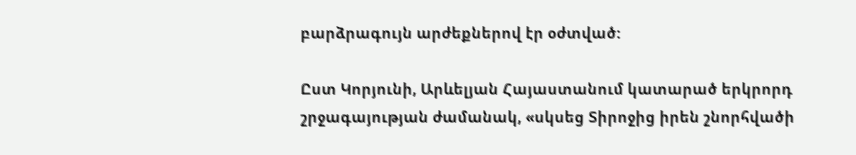բարձրագույն արժեքներով էր օժտված:

Ըստ Կորյունի, Արևելյան Հայաստանում կատարած երկրորդ շրջագայության ժամանակ, «սկսեց Տիրոջից իրեն շնորհվածի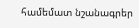համեմատ նշանագրեր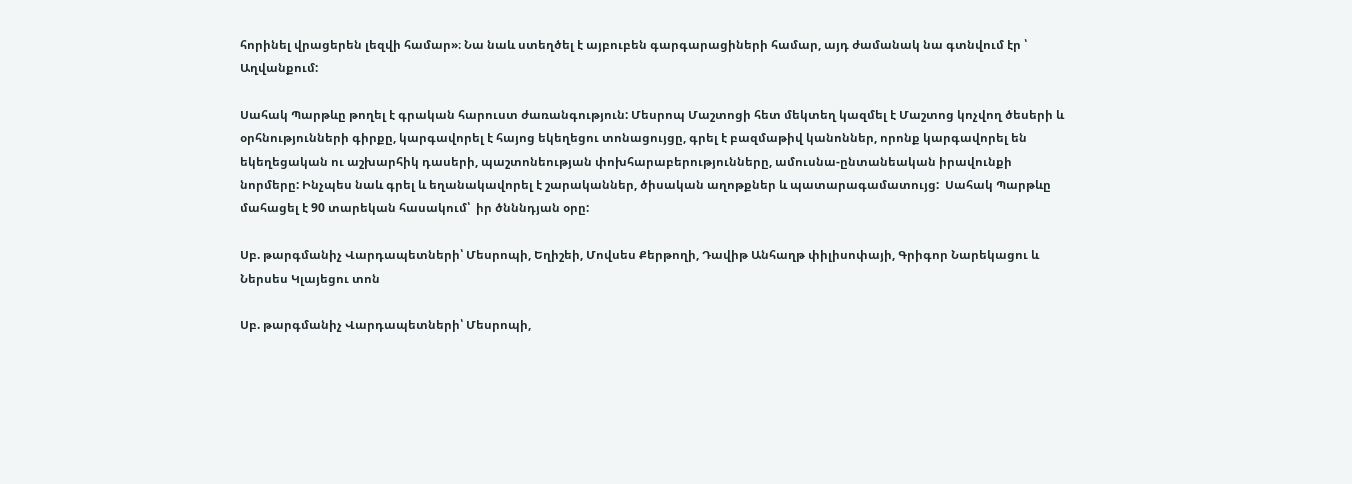հորինել վրացերեն լեզվի համար»։ Նա նաև ստեղծել է այբուբեն գարգարացիների համար, այդ ժամանակ նա գտնվում էր ՝ Աղվանքում:

Սահակ Պարթևը թողել է գրական հարուստ ժառանգություն: Մեսրոպ Մաշտոցի հետ մեկտեղ կազմել է Մաշտոց կոչվող ծեսերի և օրհնությունների գիրքը, կարգավորել է հայոց եկեղեցու տոնացույցը, գրել է բազմաթիվ կանոններ, որոնք կարգավորել են եկեղեցական ու աշխարհիկ դասերի, պաշտոնեության փոխհարաբերությունները, ամուսնա-ընտանեական իրավունքի նորմերը: Ինչպես նաև գրել և եղանակավորել է շարականներ, ծիսական աղոթքներ և պատարագամատույց:  Սահակ Պարթևը մահացել է 90 տարեկան հասակում՝  իր ծնննդյան օրը:

Սբ. թարգմանիչ Վարդապետների՝ Մեսրոպի, Եղիշեի, Մովսես Քերթողի, Դավիթ Անհաղթ փիլիսոփայի, Գրիգոր Նարեկացու և Ներսես Կլայեցու տոն

Սբ. թարգմանիչ Վարդապետների՝ Մեսրոպի,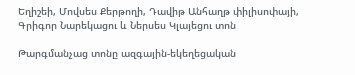Եղիշեի, Մովսես Քերթողի, Դավիթ Անհաղթ փիլիսոփայի, Գրիգոր Նարեկացու և Ներսես Կլայեցու տոն

Թարգմանչաց տոնը ազգային-եկեղեցական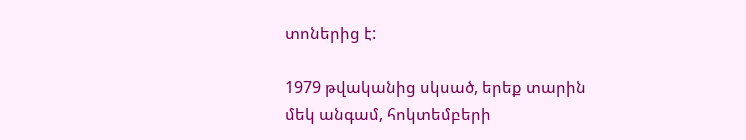տոներից է:

1979 թվականից սկսած, երեք տարին մեկ անգամ, հոկտեմբերի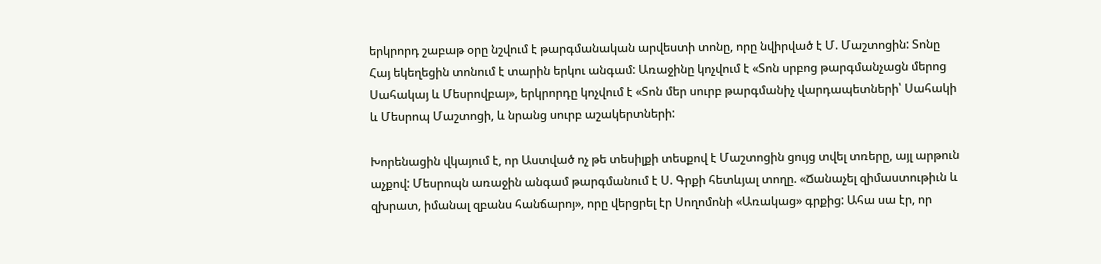երկրորդ շաբաթ օրը նշվում է թարգմանական արվեստի տոնը, որը նվիրված է Մ. Մաշտոցին: Տոնը Հայ եկեղեցին տոնում է տարին երկու անգամ: Առաջինը կոչվում է «Տոն սրբոց թարգմանչացն մերոց Սահակայ և Մեսրովբայ», երկրորդը կոչվում է «Տոն մեր սուրբ թարգմանիչ վարդապետների՝ Սահակի և Մեսրոպ Մաշտոցի, և նրանց սուրբ աշակերտների:

Խորենացին վկայում է, որ Աստված ոչ թե տեսիլքի տեսքով է Մաշտոցին ցույց տվել տռերը, այլ արթուն աչքով: Մեսրոպն առաջին անգամ թարգմանում է Ս. Գրքի հետևյալ տողը. «Ճանաչել զիմաստութիւն և զխրատ, իմանալ զբանս հանճարոյ», որը վերցրել էր Սողոմոնի «Առակաց» գրքից: Ահա սա էր, որ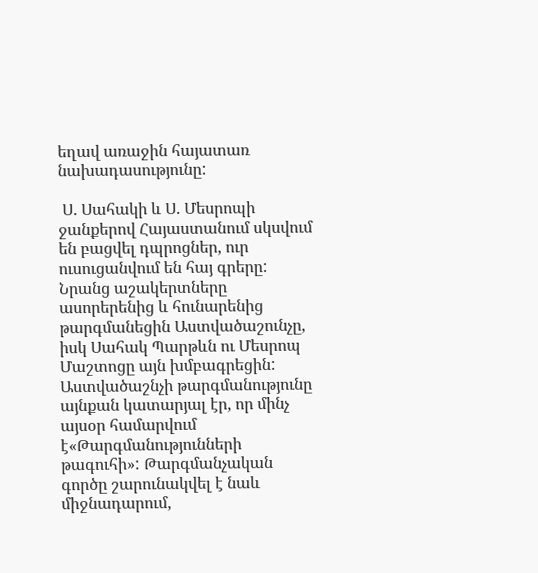եղավ առաջին հայատառ նախադասությունը:

 Ս. Սահակի և Ս. Մեսրոպի ջանքերով Հայաստանում սկսվում են բացվել դպրոցներ, ուր ուսուցանվում են հայ գրերը:  Նրանց աշակերտները ասորերենից և հունարենից թարգմանեցին Աստվածաշունչը, իսկ Սահակ Պարթևն ու Մեսրոպ Մաշտոցը այն խմբագրեցին: Աստվածաշնչի թարգմանությունը այնքան կատարյալ էր, որ մինչ այսօր համարվում է«Թարգմանությունների թագուհի»: Թարգմանչական գործը շարունակվել է նաև միջնադարում,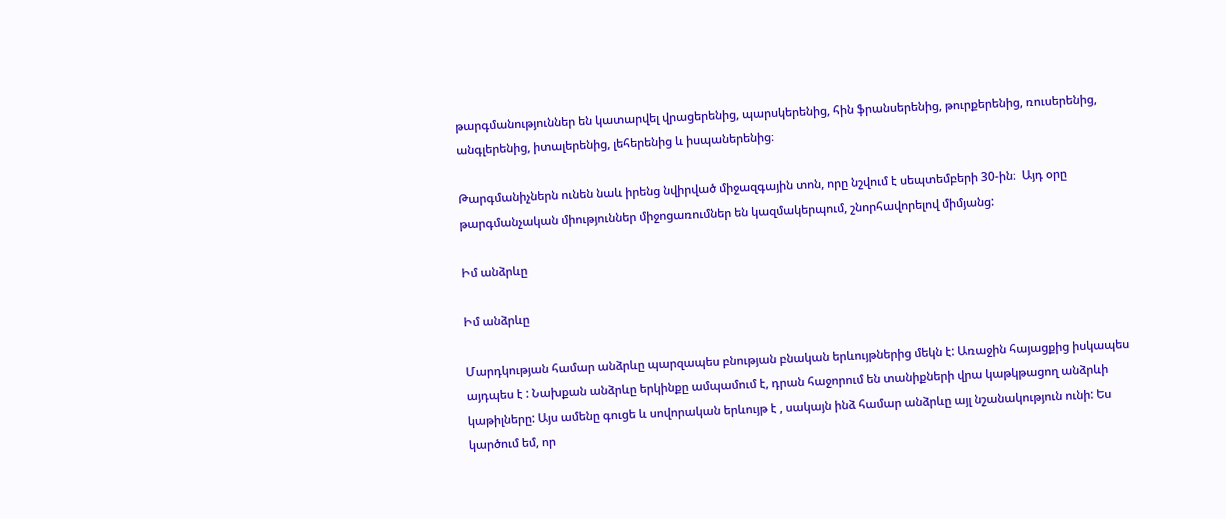թարգմանություններ են կատարվել վրացերենից, պարսկերենից, հին ֆրանսերենից, թուրքերենից, ռուսերենից, անգլերենից, իտալերենից, լեհերենից և իսպաներենից։

Թարգմանիչներն ունեն նաև իրենց նվիրված միջազգային տոն, որը նշվում է սեպտեմբերի 30-ին։  Այդ օրը թարգմանչական միություններ միջոցառումներ են կազմակերպում, շնորհավորելով միմյանց:

Իմ անձրևը

Իմ անձրևը

Մարդկության համար անձրևը պարզապես բնության բնական երևույթներից մեկն է: Առաջին հայացքից իսկապես այդպես է : Նախքան անձրևը երկինքը ամպամում է, դրան հաջորում են տանիքների վրա կաթկթացող անձրևի կաթիլները: Այս ամենը գուցե և սովորական երևույթ է , սակայն ինձ համար անձրևը այլ նշանակություն ունի: Ես կարծում եմ, որ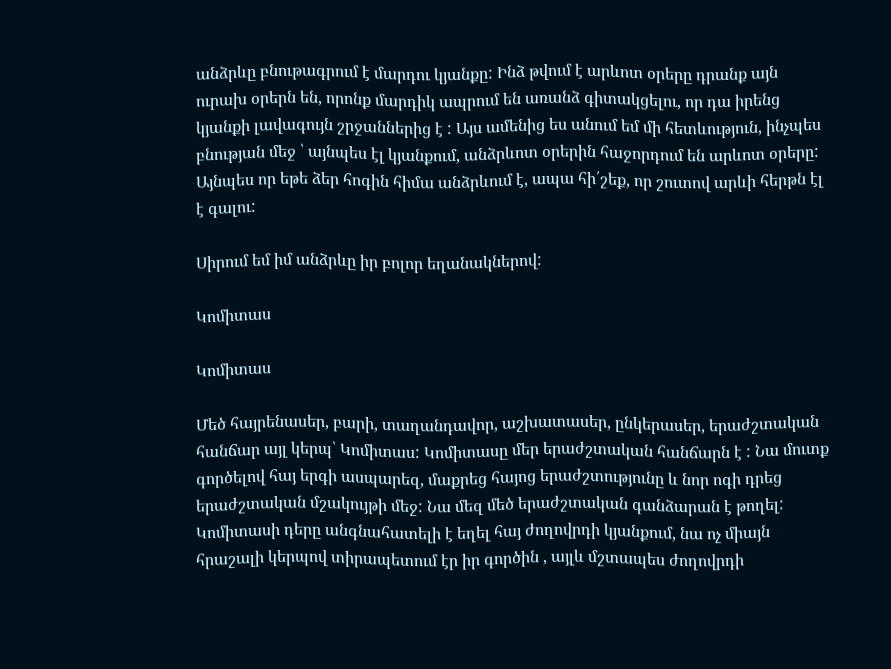անձրևը բնութագրում է մարդու կյանքը: Ինձ թվում է արևոտ օրերը դրանք այն ուրախ օրերն են, որոնք մարդիկ ապրում են առանձ գիտակցելու, որ դա իրենց կյանքի լավագույն շրջաններից է : Այս ամենից ես անում եմ մի հետևություն, ինչպես բնության մեջ ՝ այնպես էլ կյանքում, անձրևոտ օրերին հաջորդում են արևոտ օրերը: Այնպես որ եթե ձեր հոգին հիմա անձրևում է, ապա հի՛շեք, որ շուտով արևի հերթն էլ է գալու:

Սիրում եմ իմ անձրևը իր բոլոր եղանակներով:

Կոմիտաս

Կոմիտաս

Մեծ հայրենասեր, բարի, տաղանդավոր, աշխատասեր, ընկերասեր, երաժշտական հանճար այլ կերպ՝ Կոմիտաս: Կոմիտասը մեր երաժշտական հանճարն է : Նա մուտք գործելով հայ երգի ասպարեզ, մաքրեց հայոց երաժշտությունը և նոր ոգի դրեց երաժշտական մշակույթի մեջ: Նա մեզ մեծ երաժշտական գանձարան է թողել: Կոմիտասի դերը անգնահատելի է եղել հայ ժողովրդի կյանքում, նա ոչ միայն հրաշալի կերպով տիրապետում էր իր գործին , այլև մշտապես ժողովրդի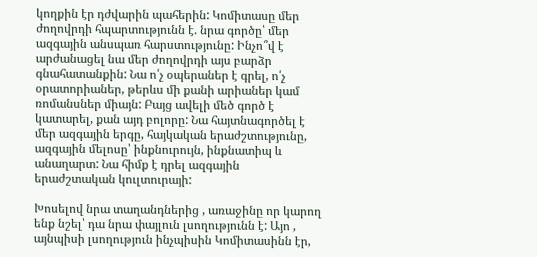կողքին էր դժվարին պահերին: Կոմիտասը մեր ժողովրդի հպարտությունն է. նրա գործը՝ մեր ազգային անսպառ հարստությունը: Ինչո՞վ է արժանացել նա մեր ժողովրդի այս բարձր գնահատանքին: Նա ո՛չ օպերաներ է գրել, ո՛չ օրատորիաներ, թերևս մի քանի արիաներ կամ ռոմանսներ միայն: Բայց ավելի մեծ գործ է կատարել, քան այդ բոլորը: Նա հայտնագործել է մեր ազգային երգը, հայկական երաժշտությունը, ազգային մելոսը՝ ինքնուրույն, ինքնատիպ և անաղարտ: Նա հիմք է դրել ազգային երաժշտական կուլտուրայի:

Խոսելով նրա տաղանդներից , առաջինը որ կարող ենք նշել՝ դա նրա փայլուն լսողությունն է: Այո , այնպիսի լսողություն ինչպիսին Կոմիտասինն էր,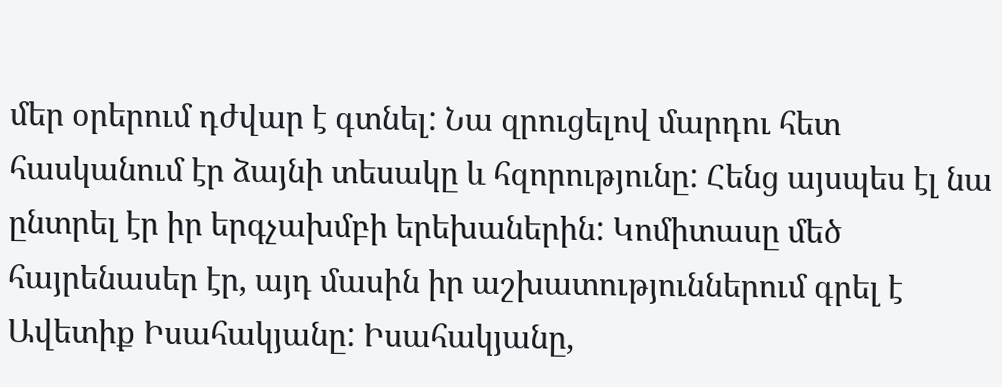մեր օրերում դժվար է գտնել: Նա զրուցելով մարդու հետ հասկանում էր ձայնի տեսակը և հզորությունը: Հենց այսպես էլ նա ընտրել էր իր երգչախմբի երեխաներին: Կոմիտասը մեծ հայրենասեր էր, այդ մասին իր աշխատություններում գրել է Ավետիք Իսահակյանը: Իսահակյանը,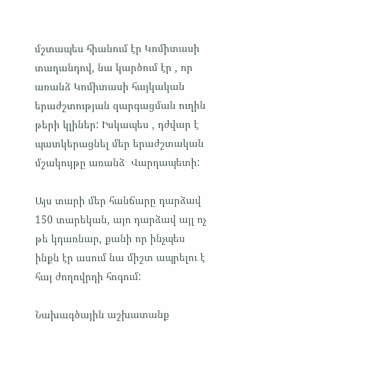մշտապես հիանում էր Կոմիտասի տաղանդով, նա կարծում էր , որ առանձ Կոմիտասի հայկական երաժշտության զարգացման ուղին թերի կլիներ: Իսկապես , դժվար է պատկերացնել մեր երաժշտական մշակույթը առանձ  Վարդապետի:

Այս տարի մեր հանճարը դարձավ 150 տարեկան, այո դարձավ այլ ոչ թե կդառնար, քանի որ ինչպես ինքն էր ասում նա միշտ ապրելու է հայ ժողովրդի հոգում:

Նախագծային աշխատանք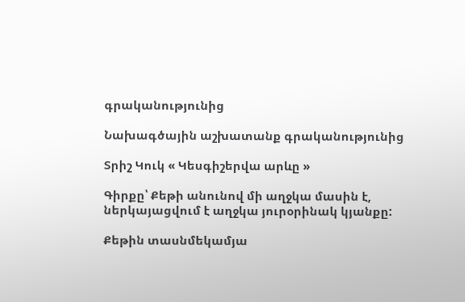գրականությունից

Նախագծային աշխատանք գրականությունից

Տրիշ Կուկ « Կեսգիշերվա արևը »

Գիրքը՝ Քեթի անունով մի աղջկա մասին է, ներկայացվում է աղջկա յուրօրինակ կյանքը:

Քեթին տասնմեկամյա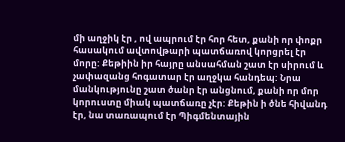մի աղջիկ էր , ով ապրում էր հոր հետ, քանի որ փոքր հասակում ավտովթարի պատճառով կորցրել էր մորը: Քեթիին իր հայրը անսահման շատ էր սիրում և չափազանց հոգատար էր աղջկա հանդեպ: Նրա մանկությունը շատ ծանր էր անցնում, քանի որ մոր կորուստը միակ պատճառը չէր: Քեթին ի ծնե հիվանդ էր, նա տառապում էր Պիգմենտային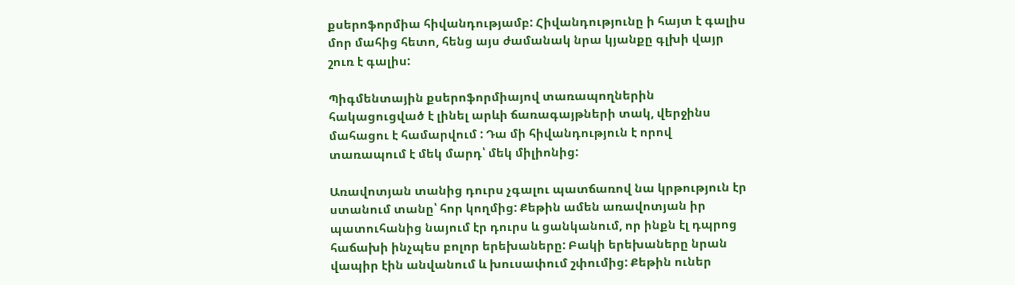քսերոֆորմիա հիվանդությամբ: Հիվանդությունը ի հայտ է գալիս մոր մահից հետո, հենց այս ժամանակ նրա կյանքը գլխի վայր շուռ է գալիս:

Պիգմենտային քսերոֆորմիայով տառապողներին հակացուցված է լինել արևի ճառագայթների տակ, վերջինս մահացու է համարվում : Դա մի հիվանդություն է որով տառապում է մեկ մարդ՝ մեկ միլիոնից:

Առավոտյան տանից դուրս չգալու պատճառով նա կրթություն էր ստանում տանը՝ հոր կողմից: Քեթին ամեն առավոտյան իր պատուհանից նայում էր դուրս և ցանկանում, որ ինքն էլ դպրոց հաճախի ինչպես բոլոր երեխաները: Բակի երեխաները նրան վապիր էին անվանում և խուսափում շփումից: Քեթին ուներ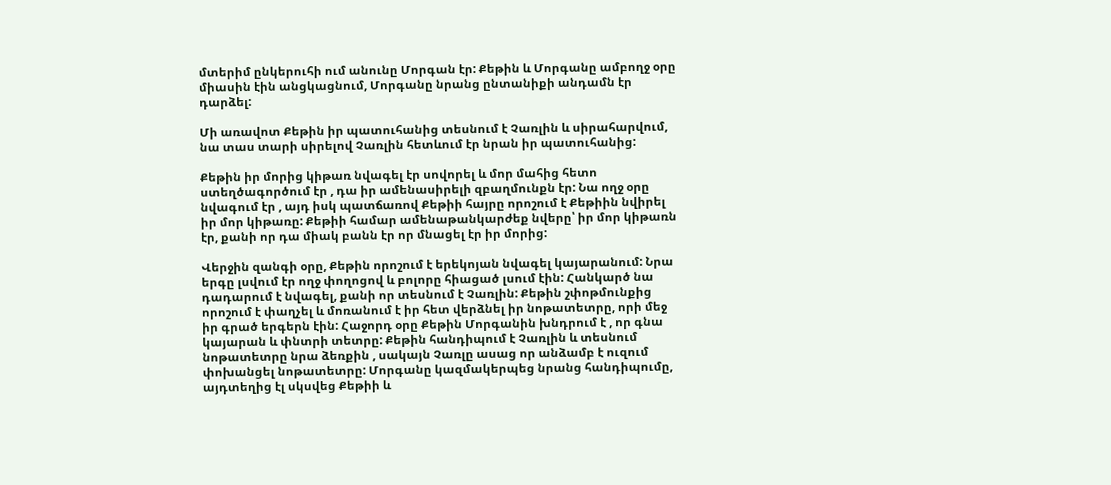մտերիմ ընկերուհի ում անունը Մորգան էր: Քեթին և Մորգանը ամբողջ օրը միասին էին անցկացնում, Մորգանը նրանց ընտանիքի անդամն էր դարձել:

Մի առավոտ Քեթին իր պատուհանից տեսնում է Չառլին և սիրահարվում, նա տաս տարի սիրելով Չառլին հետևում էր նրան իր պատուհանից:

Քեթին իր մորից կիթառ նվագել էր սովորել և մոր մահից հետո ստեղծագործում էր , դա իր ամենասիրելի զբաղմունքն էր: Նա ողջ օրը նվագում էր , այդ իսկ պատճառով Քեթիի հայրը որոշում է Քեթիին նվիրել իր մոր կիթառը: Քեթիի համար ամենաթանկարժեք նվերը՝ իր մոր կիթառն էր, քանի որ դա միակ բանն էր որ մնացել էր իր մորից:

Վերջին զանգի օրը, Քեթին որոշում է երեկոյան նվագել կայարանում: Նրա երգը լսվում էր ողջ փողոցով և բոլորը հիացած լսում էին: Հանկարծ նա դադարում է նվագել, քանի որ տեսնում է Չառլին: Քեթին շփոթմունքից որոշում է փաղչել և մոռանում է իր հետ վերձնել իր նոթատետրը, որի մեջ իր գրած երգերն էին: Հաջորդ օրը Քեթին Մորգանին խնդրում է , որ գնա կայարան և փնտրի տետրը: Քեթին հանդիպում է Չառլին և տեսնում նոթատետրը նրա ձեռքին , սակայն Չառլը ասաց որ անձամբ է ուզում փոխանցել նոթատետրը: Մորգանը կազմակերպեց նրանց հանդիպումը, այդտեղից էլ սկսվեց Քեթիի և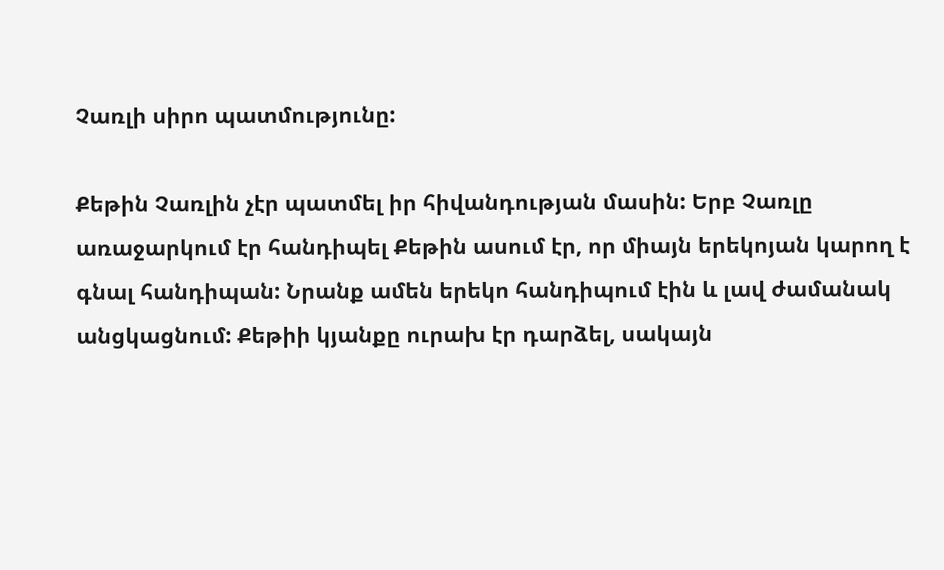Չառլի սիրո պատմությունը:

Քեթին Չառլին չէր պատմել իր հիվանդության մասին: Երբ Չառլը առաջարկում էր հանդիպել Քեթին ասում էր, որ միայն երեկոյան կարող է գնալ հանդիպան: Նրանք ամեն երեկո հանդիպում էին և լավ ժամանակ անցկացնում: Քեթիի կյանքը ուրախ էր դարձել, սակայն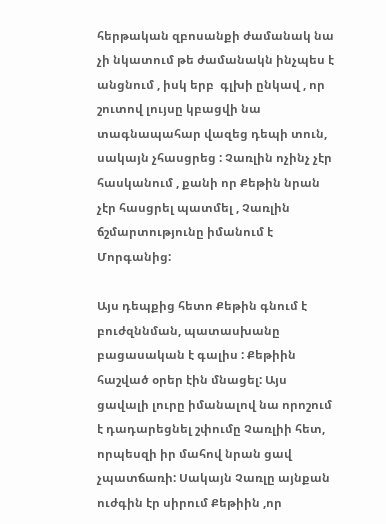հերթական զբոսանքի ժամանակ նա չի նկատում թե ժամանակն ինչպես է անցնում , իսկ երբ  գլխի ընկավ , որ շուտով լույսը կբացվի նա տագնապահար վազեց դեպի տուն, սակայն չհասցրեց : Չառլին ոչինչ չէր հասկանում , քանի որ Քեթին նրան չէր հասցրել պատմել , Չառլին ճշմարտությունը իմանում է Մորգանից:

Այս դեպքից հետո Քեթին գնում է բուժզննման, պատասխանը բացասական է գալիս : Քեթիին հաշված օրեր էին մնացել: Այս ցավալի լուրը իմանալով նա որոշում է դադարեցնել շփումը Չառլիի հետ, որպեսզի իր մահով նրան ցավ չպատճառի: Սակայն Չառլը այնքան ուժգին էր սիրում Քեթիին ,որ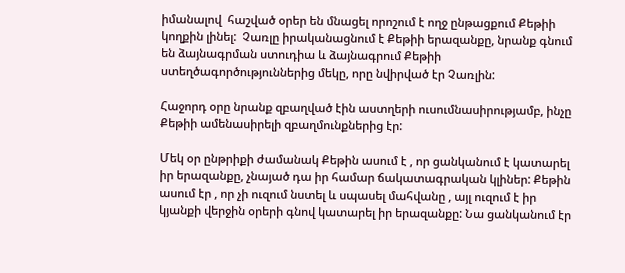իմանալով  հաշված օրեր են մնացել որոշում է ողջ ընթացքում Քեթիի կողքին լինել:  Չառլը իրականացնում է Քեթիի երազանքը, նրանք գնում են ձայնագրման ստուդիա և ձայնագրում Քեթիի ստեղծագործություններից մեկը, որը նվիրված էր Չառլին:

Հաջորդ օրը նրանք զբաղված էին աստղերի ուսումնասիրությամբ, ինչը Քեթիի ամենասիրելի զբաղմունքներից էր:

Մեկ օր ընթրիքի ժամանակ Քեթին ասում է , որ ցանկանում է կատարել իր երազանքը, չնայած դա իր համար ճակատագրական կլիներ: Քեթին ասում էր , որ չի ուզում նստել և սպասել մահվանը , այլ ուզում է իր կյանքի վերջին օրերի գնով կատարել իր երազանքը: Նա ցանկանում էր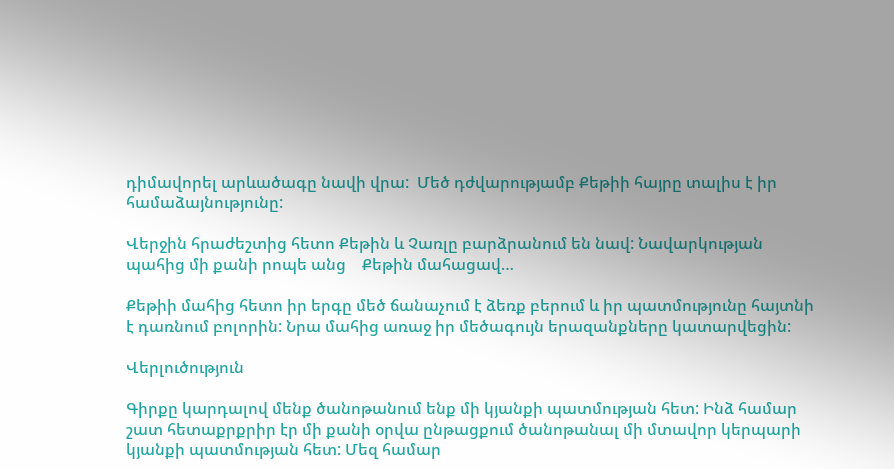դիմավորել արևածագը նավի վրա:  Մեծ դժվարությամբ Քեթիի հայրը տալիս է իր համաձայնությունը:

Վերջին հրաժեշտից հետո Քեթին և Չառլը բարձրանում են նավ: Նավարկության պահից մի քանի րոպե անց    Քեթին մահացավ…

Քեթիի մահից հետո իր երգը մեծ ճանաչում է ձեռք բերում և իր պատմությունը հայտնի է դառնում բոլորին: Նրա մահից առաջ իր մեծագույն երազանքները կատարվեցին:

Վերլուծություն

Գիրքը կարդալով մենք ծանոթանում ենք մի կյանքի պատմության հետ: Ինձ համար շատ հետաքրքրիր էր մի քանի օրվա ընթացքում ծանոթանալ մի մտավոր կերպարի կյանքի պատմության հետ: Մեզ համար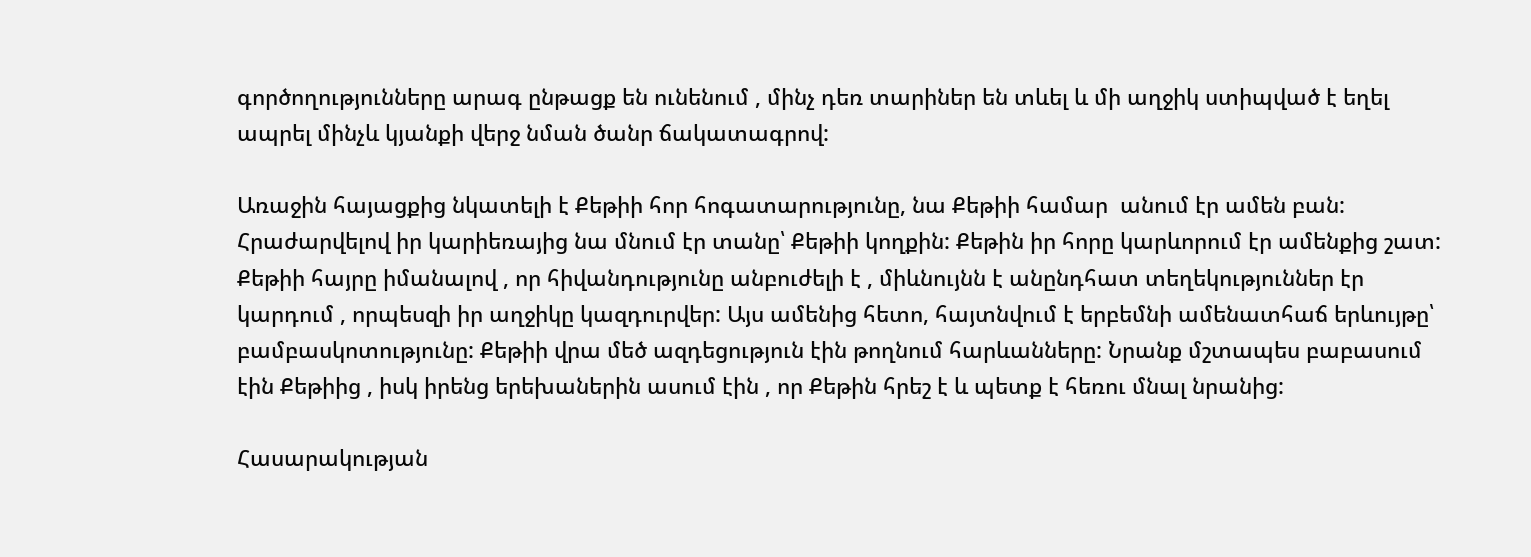գործողությունները արագ ընթացք են ունենում , մինչ դեռ տարիներ են տևել և մի աղջիկ ստիպված է եղել ապրել մինչև կյանքի վերջ նման ծանր ճակատագրով:

Առաջին հայացքից նկատելի է Քեթիի հոր հոգատարությունը, նա Քեթիի համար  անում էր ամեն բան: Հրաժարվելով իր կարիեռայից նա մնում էր տանը՝ Քեթիի կողքին: Քեթին իր հորը կարևորում էր ամենքից շատ: Քեթիի հայրը իմանալով , որ հիվանդությունը անբուժելի է , միևնույնն է անընդհատ տեղեկություններ էր կարդում , որպեսզի իր աղջիկը կազդուրվեր: Այս ամենից հետո, հայտնվում է երբեմնի ամենատհաճ երևույթը՝ բամբասկոտությունը: Քեթիի վրա մեծ ազդեցություն էին թողնում հարևանները: Նրանք մշտապես բաբասում էին Քեթիից , իսկ իրենց երեխաներին ասում էին , որ Քեթին հրեշ է և պետք է հեռու մնալ նրանից:

Հասարակության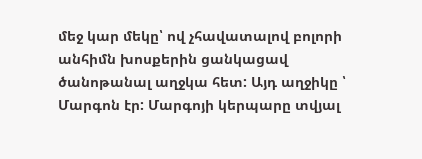մեջ կար մեկը՝ ով չհավատալով բոլորի անհիմն խոսքերին ցանկացավ ծանոթանալ աղջկա հետ: Այդ աղջիկը ՝ Մարգոն էր: Մարգոյի կերպարը տվյալ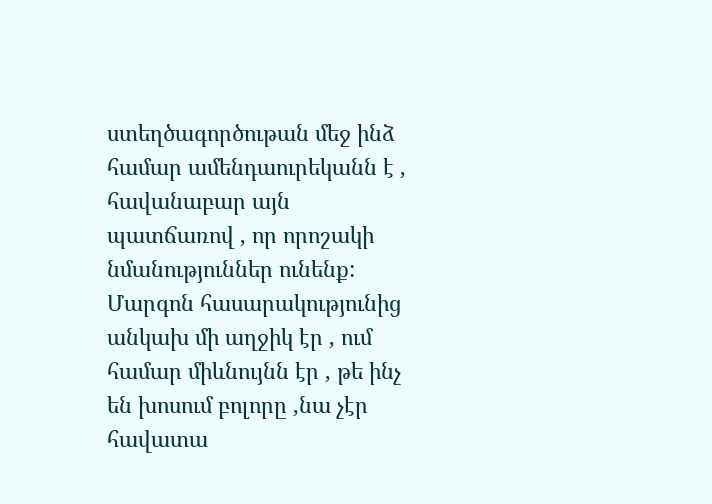ստեղծագործութան մեջ ինձ համար ամենդաուրեկանն է , հավանաբար այն պատճառով , որ որոշակի նմանություններ ունենք: Մարգոն հասարակությունից անկախ մի աղջիկ էր , ում համար միևնույնն էր , թե ինչ են խոսում բոլորը ,նա չէր հավատա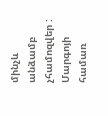մինչև անձամբ չհամոզվեր : Մարգոյի համառ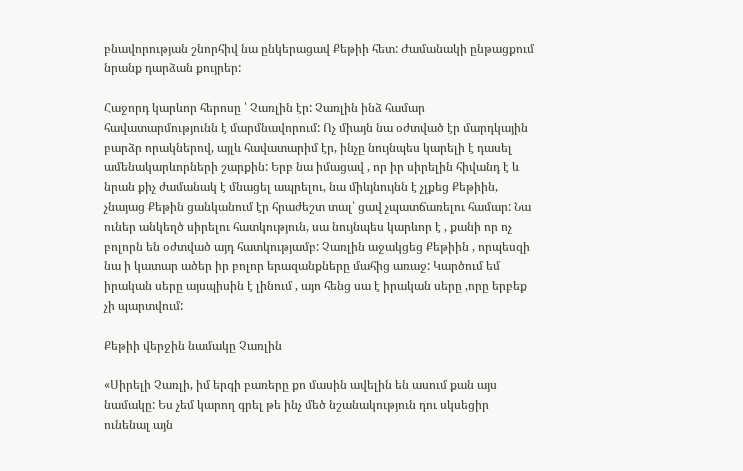բնավորության շնորհիվ նա ընկերացավ Քեթիի հետ: Ժամանակի ընթացքում նրանք դարձան քույրեր:

Հաջորդ կարևոր հերոսը ՝ Չառլին էր: Չառլին ինձ համար հավատարմությունն է մարմնավորում: Ոչ միայն նա օժտված էր մարդկային բարձր որակներով, այլև հավատարիմ էր, ինչը նույնպես կարելի է դասել ամենակարևորների շարքին: Երբ նա իմացավ , որ իր սիրելին հիվանդ է և նրան քիչ ժամանակ է մնացել ապրելու, նա միևյնույնն է չլքեց Քեթիին, չնայաց Քեթին ցանկանում էր հրաժեշտ տալ՝ ցավ չպատճառելու համար: Նա ուներ անկեղծ սիրելու հատկություն, սա նույնպես կարևոր է , քանի որ ոչ բոլորն են օժտված այդ հատկությամբ: Չառլին աջակցեց Քեթիին , որպեսզի նա ի կատար ածեր իր բոլոր երազանքները մահից առաջ: Կարծում եմ իրական սերը այսպիսին է լինում , այո հենց սա է իրական սերը ,որը երբեք չի պարտվում:

Քեթիի վերջին նամակը Չառլին

«Սիրելի Չառլի, իմ երգի բառերը քո մասին ավելին են ասում քան այս նամակը: Ես չեմ կարող գրել թե ինչ մեծ նշանակություն դու սկսեցիր ունենալ այն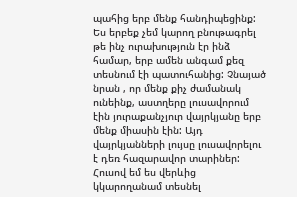պահից երբ մենք հանդիպեցինք: Ես երբեք չեմ կարող բնութագրել թե ինչ ուրախություն էր ինձ համար, երբ ամեն անգամ քեզ տեսնում էի պատուհանից: Չնայած նրան , որ մենք քիչ ժամանակ ունեինք, աստղերը լուսավորում էին յուրաքանչյուր վայրկյանը երբ մենք միասին էին: Այդ վայրկյանների լույսը լուսավորելու է դեռ հազարավոր տարիներ: Հուսով եմ ես վերևից կկարողանամ տեսնել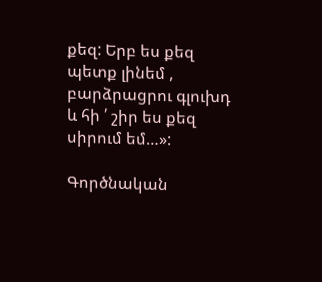քեզ: Երբ ես քեզ պետք լինեմ , բարձրացրու գլուխդ և հի ՛ շիր ես քեզ սիրում եմ…»:

Գործնական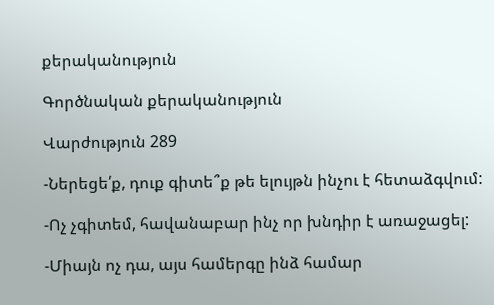քերականություն

Գործնական քերականություն

Վարժություն 289

-Ներեցե՛ք, դուք գիտե՞ք թե ելույթն ինչու է հետաձգվում:

-Ոչ չգիտեմ, հավանաբար ինչ որ խնդիր է առաջացել:

-Միայն ոչ դա, այս համերգը ինձ համար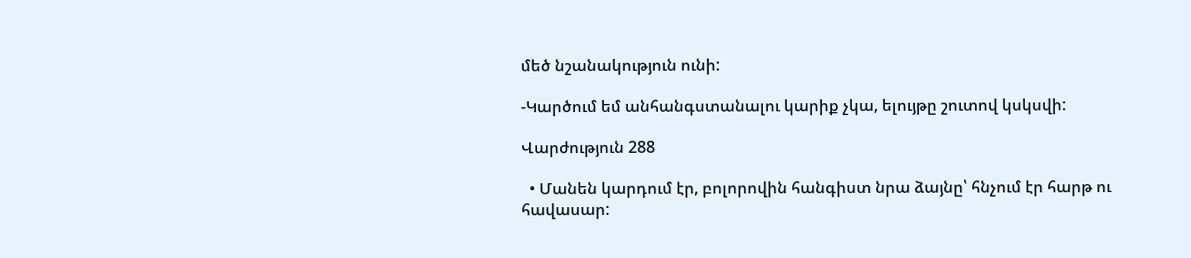մեծ նշանակություն ունի:

-Կարծում եմ անհանգստանալու կարիք չկա, ելույթը շուտով կսկսվի:

Վարժություն 288

  • Մանեն կարդում էր, բոլորովին հանգիստ նրա ձայնը՝ հնչում էր հարթ ու հավասար: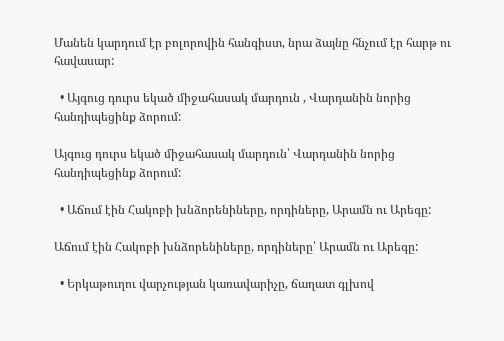Մանեն կարդում էր բոլորովին հանգիստ, նրա ձայնը հնչում էր հարթ ու հավասար:

  • Այգուց դուրս եկած միջահասակ մարդուն , Վարդանին նորից հանդիպեցինք ձորում:

Այգուց դուրս եկած միջահասակ մարդուն՝ Վարդանին նորից հանդիպեցինք ձորում:

  • Աճում էին Հակոբի խնձորենիները, որդիները, Արամն ու Արեգը:

Աճում էին Հակոբի խնձորենիները, որդիները՝ Արամն ու Արեգը:

  • Երկաթուղու վարչության կառավարիչը, ճաղատ գլխով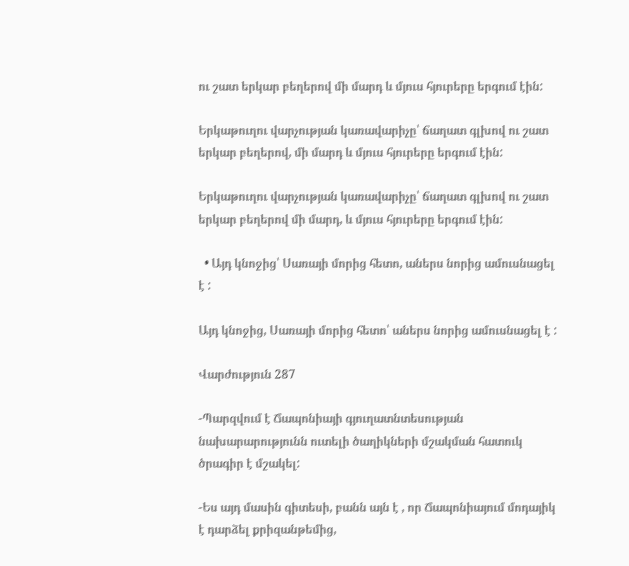ու շատ երկար բեղերով մի մարդ և մյուս հյուրերը երգում էին:

Երկաթուղու վարչության կառավարիչը՝ ճաղատ գլխով ու շատ երկար բեղերով, մի մարդ և մյուս հյուրերը երգում էին:

Երկաթուղու վարչության կառավարիչը՝ ճաղատ գլխով ու շատ երկար բեղերով մի մարդ, և մյուս հյուրերը երգում էին:

  • Այդ կնոջից՝ Սառայի մորից հետո, աներս նորից ամուսնացել է :

Այդ կնոջից, Սառայի մորից հետո՝ աներս նորից ամուսնացել է :

Վարժություն 287

-Պարզվում է Ճապոնիայի գյուղատնտեսության նախարարությունն ուտելի ծաղիկների մշակման հատուկ ծրագիր է մշակել:

-Ես այդ մասին գիտեսի, բանն այն է , որ Ճապոնիայում մոդայիկ է դարձել քրիզանթեմից,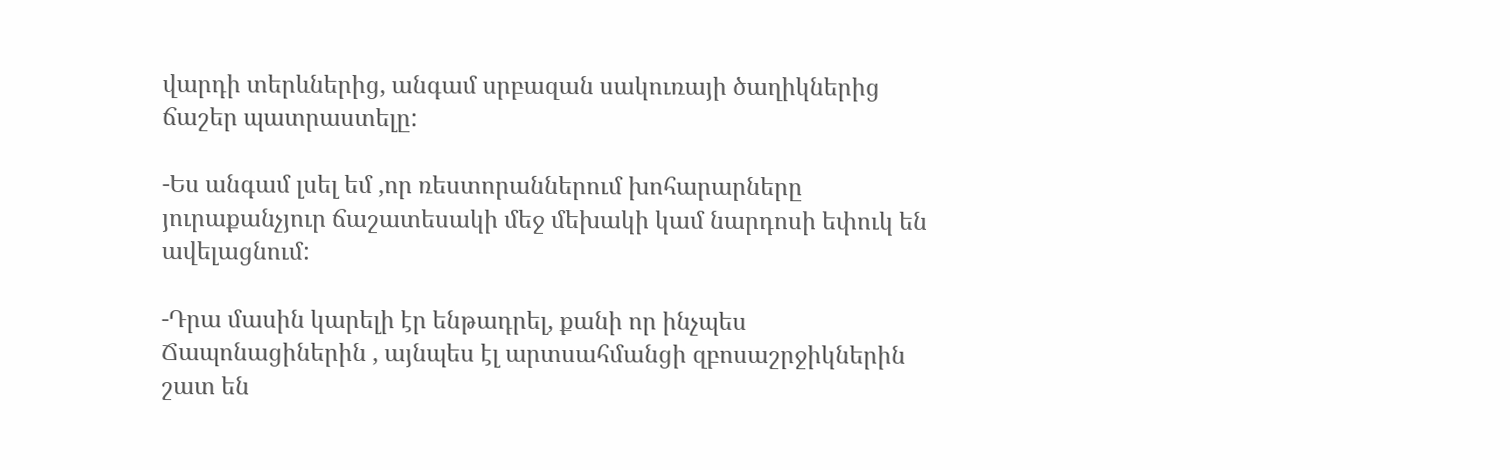վարդի տերևներից, անգամ սրբազան սակուռայի ծաղիկներից ճաշեր պատրաստելը:

-Ես անգամ լսել եմ ,որ ռեստորաններում խոհարարները յուրաքանչյուր ճաշատեսակի մեջ մեխակի կամ նարդոսի եփուկ են ավելացնում:

-Դրա մասին կարելի էր ենթադրել, քանի որ ինչպես Ճապոնացիներին , այնպես էլ արտսահմանցի զբոսաշրջիկներին շատ են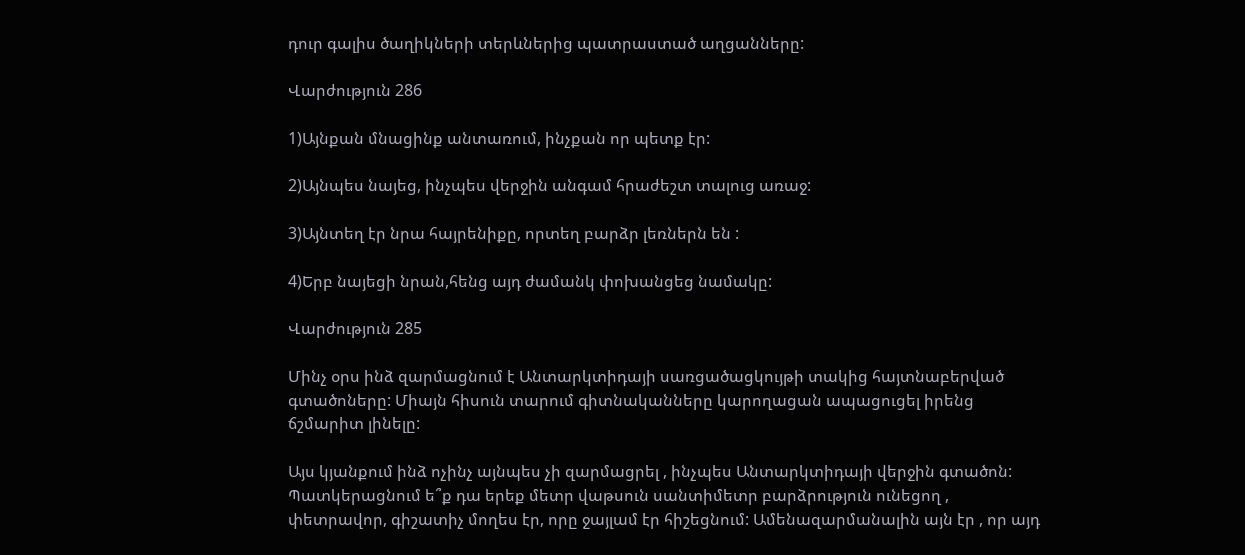դուր գալիս ծաղիկների տերևներից պատրաստած աղցանները:

Վարժություն 286

1)Այնքան մնացինք անտառում, ինչքան որ պետք էր:

2)Այնպես նայեց, ինչպես վերջին անգամ հրաժեշտ տալուց առաջ:

3)Այնտեղ էր նրա հայրենիքը, որտեղ բարձր լեռներն են :

4)Երբ նայեցի նրան,հենց այդ ժամանկ փոխանցեց նամակը:

Վարժություն 285

Մինչ օրս ինձ զարմացնում է Անտարկտիդայի սառցածացկույթի տակից հայտնաբերված գտածոները: Միայն հիսուն տարում գիտնականները կարողացան ապացուցել իրենց ճշմարիտ լինելը:

Այս կյանքում ինձ ոչինչ այնպես չի զարմացրել , ինչպես Անտարկտիդայի վերջին գտածոն: Պատկերացնում ե՞ք դա երեք մետր վաթսուն սանտիմետր բարձրություն ունեցող , փետրավոր, գիշատիչ մողես էր, որը ջայլամ էր հիշեցնում: Ամենազարմանալին այն էր , որ այդ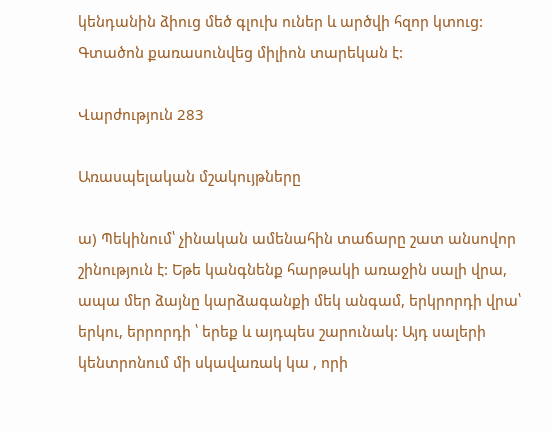կենդանին ձիուց մեծ գլուխ ուներ և արծվի հզոր կտուց: Գտածոն քառասունվեց միլիոն տարեկան է:

Վարժություն 283

Առասպելական մշակույթները

ա) Պեկինում՝ չինական ամենահին տաճարը շատ անսովոր շինություն է: Եթե կանգնենք հարթակի առաջին սալի վրա, ապա մեր ձայնը կարձագանքի մեկ անգամ, երկրորդի վրա՝ երկու, երրորդի ՝ երեք և այդպես շարունակ: Այդ սալերի կենտրոնում մի սկավառակ կա , որի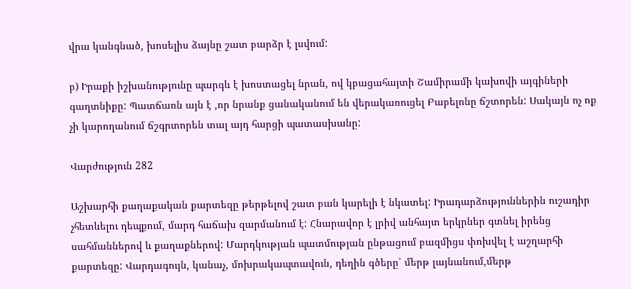վրա կանգնած, խոսելիս ձայնը շատ բարձր է լսվում:

բ) Իրաքի իշխանությունը պարգև է խոստացել նրան, ով կբացահայտի Շամիրամի կախովի այգիների գաղտնիքը: Պատճառն այն է ,որ նրանք ցանականում են վերակառուցել Բաբելոնը ճշտորեն: Սակայն ոչ ոք չի կարողանում ճշգրտորեն տալ այդ հարցի պատասխանը:

Վարժություն 282

Աշխարհի քաղաքական քարտեզը թերթելով շատ բան կարելի է նկատել: Իրադարձություններին ուշադիր չհետևելու դեպքում, մարդ հաճախ զարմանում է: Հնարավոր է լրիվ անհայտ երկրներ գտնել իրենց սահմաններով և քաղաքներով: Մարդկության պատմության ընթացում բազմիցս փոխվել է աշղարհի քարտեզը: Վարդագույն, կանաչ, մոխրակապտավուն, դեղին գծերը՝ մերթ լայնանում,մերթ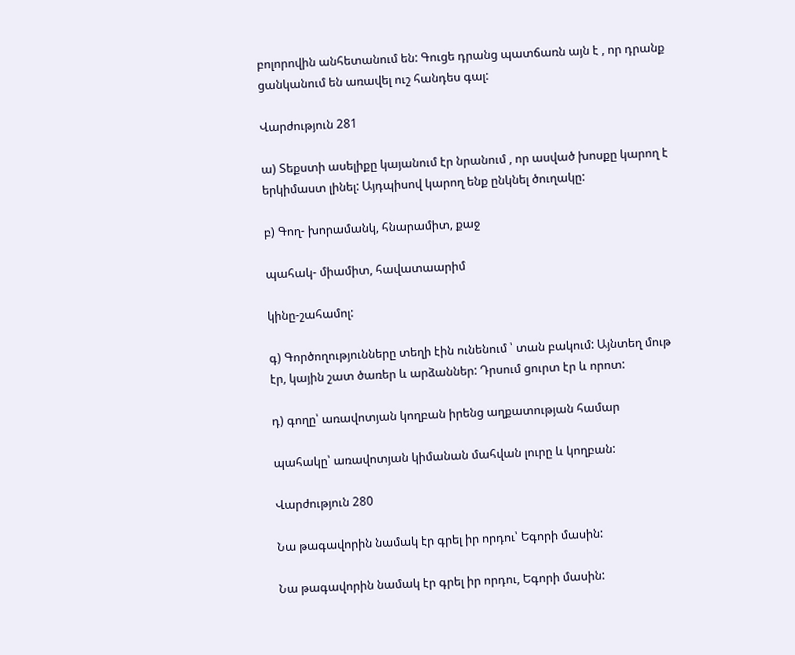բոլորովին անհետանում են: Գուցե դրանց պատճառն այն է , որ դրանք ցանկանում են առավել ուշ հանդես գալ:

Վարժություն 281

ա) Տեքստի ասելիքը կայանում էր նրանում , որ ասված խոսքը կարող է երկիմաստ լինել: Այդպիսով կարող ենք ընկնել ծուղակը:

բ) Գող- խորամանկ, հնարամիտ, քաջ

պահակ- միամիտ, հավատաարիմ

կինը-շահամոլ:

գ) Գործողությունները տեղի էին ունենում ՝ տան բակում: Այնտեղ մութ էր, կային շատ ծառեր և արձաններ: Դրսում ցուրտ էր և որոտ:

դ) գողը՝ առավոտյան կողբան իրենց աղքատության համար

պահակը՝ առավոտյան կիմանան մահվան լուրը և կողբան:

Վարժություն 280

Նա թագավորին նամակ էր գրել իր որդու՝ Եգորի մասին:

Նա թագավորին նամակ էր գրել իր որդու, Եգորի մասին: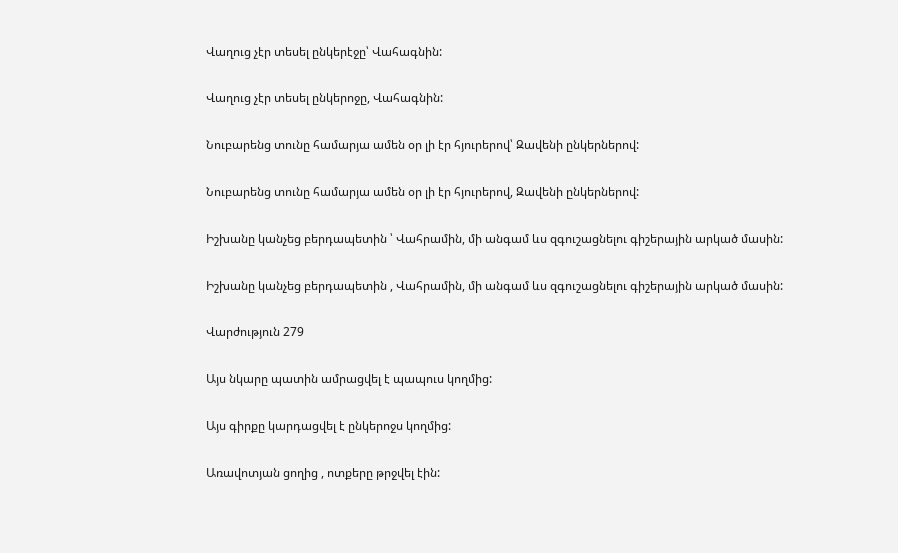Վաղուց չէր տեսել ընկերէջը՝ Վահագնին:

Վաղուց չէր տեսել ընկերոջը, Վահագնին:

Նուբարենց տունը համարյա ամեն օր լի էր հյուրերով՝ Զավենի ընկերներով:

Նուբարենց տունը համարյա ամեն օր լի էր հյուրերով, Զավենի ընկերներով:

Իշխանը կանչեց բերդապետին ՝ Վահրամին, մի անգամ ևս զգուշացնելու գիշերային արկած մասին:

Իշխանը կանչեց բերդապետին , Վահրամին, մի անգամ ևս զգուշացնելու գիշերային արկած մասին:

Վարժություն 279

Այս նկարը պատին ամրացվել է պապուս կողմից:

Այս գիրքը կարդացվել է ընկերոջս կողմից:

Առավոտյան ցողից , ոտքերը թրջվել էին: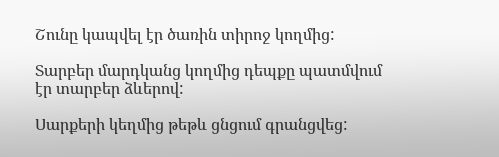Շունը կապվել էր ծառին տիրոջ կողմից:

Տարբեր մարդկանց կողմից դեպքը պատմվում էր տարբեր ձևերով:

Սարքերի կեղմից թեթև ցնցում գրանցվեց: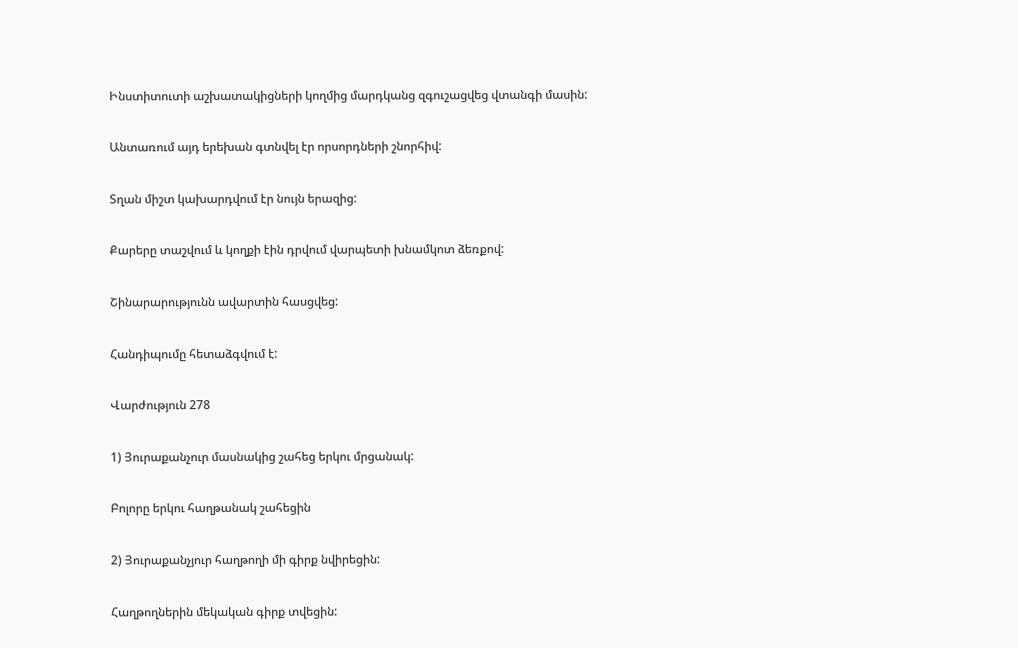Ինստիտուտի աշխատակիցների կողմից մարդկանց զգուշացվեց վտանգի մասին:

Անտառում այդ երեխան գտնվել էր որսորդների շնորհիվ:

Տղան միշտ կախարդվում էր նույն երազից:

Քարերը տաշվում և կողքի էին դրվում վարպետի խնամկոտ ձեռքով:

Շինարարությունն ավարտին հասցվեց:

Հանդիպումը հետաձգվում է:

Վարժություն 278

1) Յուրաքանչուր մասնակից շահեց երկու մրցանակ:

Բոլորը երկու հաղթանակ շահեցին

2) Յուրաքանչյուր հաղթողի մի գիրք նվիրեցին:

Հաղթողներին մեկական գիրք տվեցին: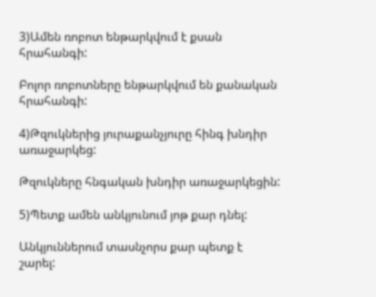3)Ամեն ռոբոտ ենթարկվում է քսան հրահանգի:

Բոլոր ռոբոտները ենթարկվում են քանական հրահանգի:

4)Թզուկներից յուրաքանչյուրը հինգ խնդիր առաջարկեց:

Թզուկները հնգական խնդիր առաջարկեցին:

5)Պետք ամեն անկյունում յոթ քար դնել:

Անկյուններում տասնչորս քար պետք է շարել: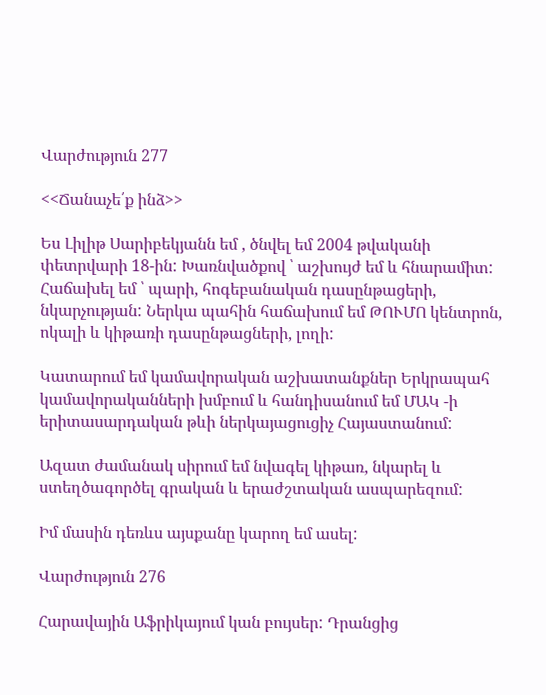Վարժություն 277

<<Ճանաչե՛ք ինձ>>

Ես Լիլիթ Սարիբեկյանն եմ , ծնվել եմ 2004 թվականի փետրվարի 18-ին: Խառնվածքով ՝ աշխույժ եմ և հնարամիտ: Հաճախել եմ ՝ պարի, հոգեբանական դասընթացերի, նկարչության: Ներկա պահին հաճախում եմ ԹՈՒՄՈ կենտրոն, ոկալի և կիթառի դասընթացների, լողի:

Կատարում եմ կամավորական աշխատանքներ Երկրապահ կամավորականների խմբում և հանդիսանում եմ ՄԱԿ -ի երիտասարդական թևի ներկայացուցիչ Հայաստանում:

Ազատ ժամանակ սիրում եմ նվագել կիթառ, նկարել և ստեղծագործել գրական և երաժշտական ասպարեզում:

Իմ մասին դեռևս այսքանը կարող եմ ասել:

Վարժություն 276

Հարավային Աֆրիկայում կան բույսեր: Դրանցից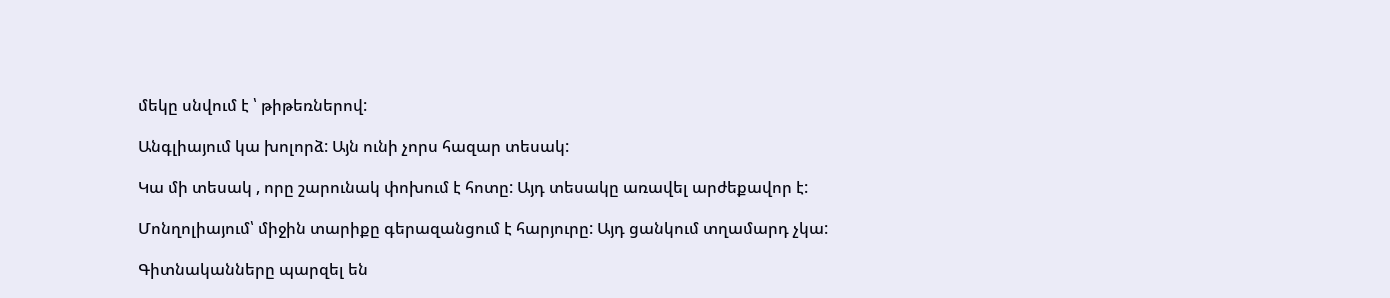մեկը սնվում է ՝ թիթեռներով:

Անգլիայում կա խոլորձ: Այն ունի չորս հազար տեսակ:

Կա մի տեսակ , որը շարունակ փոխում է հոտը: Այդ տեսակը առավել արժեքավոր է:

Մոնղոլիայում՝ միջին տարիքը գերազանցում է հարյուրը: Այդ ցանկում տղամարդ չկա:

Գիտնականները պարզել են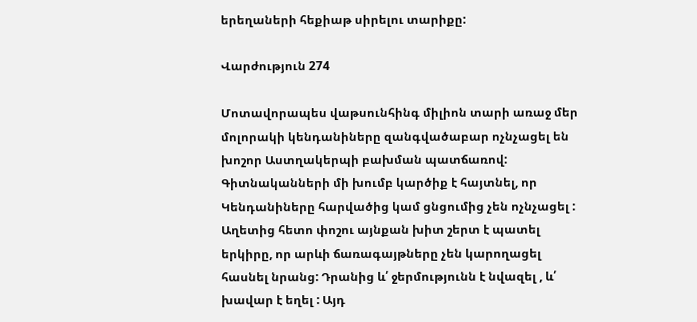երեղաների հեքիաթ սիրելու տարիքը:

Վարժություն 274

Մոտավորապես վաթսունհինգ միլիոն տարի առաջ մեր մոլորակի կենդանիները զանգվածաբար ոչնչացել են խոշոր Աստղակերպի բախման պատճառով: Գիտնականների մի խումբ կարծիք է հայտնել, որ Կենդանիները հարվածից կամ ցնցումից չեն ոչնչացել : Աղետից հետո փոշու այնքան խիտ շերտ է պատել երկիրը, որ արևի ճառագայթները չեն կարողացել հասնել նրանց: Դրանից և՛ ջերմությունն է նվազել , և՛ խավար է եղել : Այդ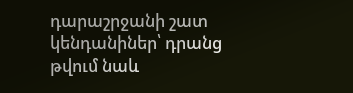դարաշրջանի շատ կենդանիներ՝ դրանց թվում նաև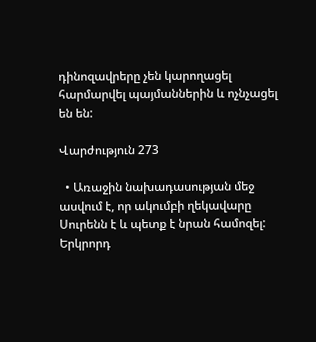դինոզավրերը չեն կարողացել հարմարվել պայմաններին և ոչնչացել են են:

Վարժություն 273

  • Առաջին նախադասության մեջ ասվում է, որ ակումբի ղեկավարը Սուրենն է և պետք է նրան համոզել: Երկրորդ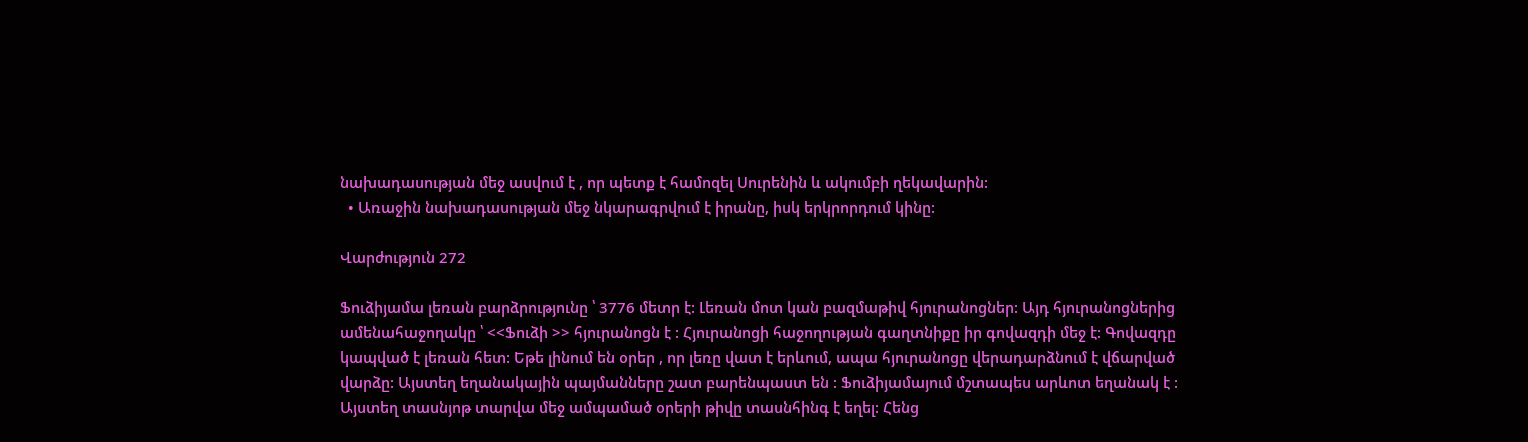նախադասության մեջ ասվում է , որ պետք է համոզել Սուրենին և ակումբի ղեկավարին:
  • Առաջին նախադասության մեջ նկարագրվում է իրանը, իսկ երկրորդում կինը:

Վարժություն 272

Ֆուձիյամա լեռան բարձրությունը ՝ 3776 մետր է: Լեռան մոտ կան բազմաթիվ հյուրանոցներ: Այդ հյուրանոցներից ամենահաջողակը ՝ <<Ֆուձի >> հյուրանոցն է : Հյուրանոցի հաջողության գաղտնիքը իր գովազդի մեջ է: Գովազդը կապված է լեռան հետ: Եթե լինում են օրեր , որ լեռը վատ է երևում, ապա հյուրանոցը վերադարձնում է վճարված վարձը: Այստեղ եղանակային պայմանները շատ բարենպաստ են : Ֆուձիյամայում մշտապես արևոտ եղանակ է : Այստեղ տասնյոթ տարվա մեջ ամպամած օրերի թիվը տասնհինգ է եղել: Հենց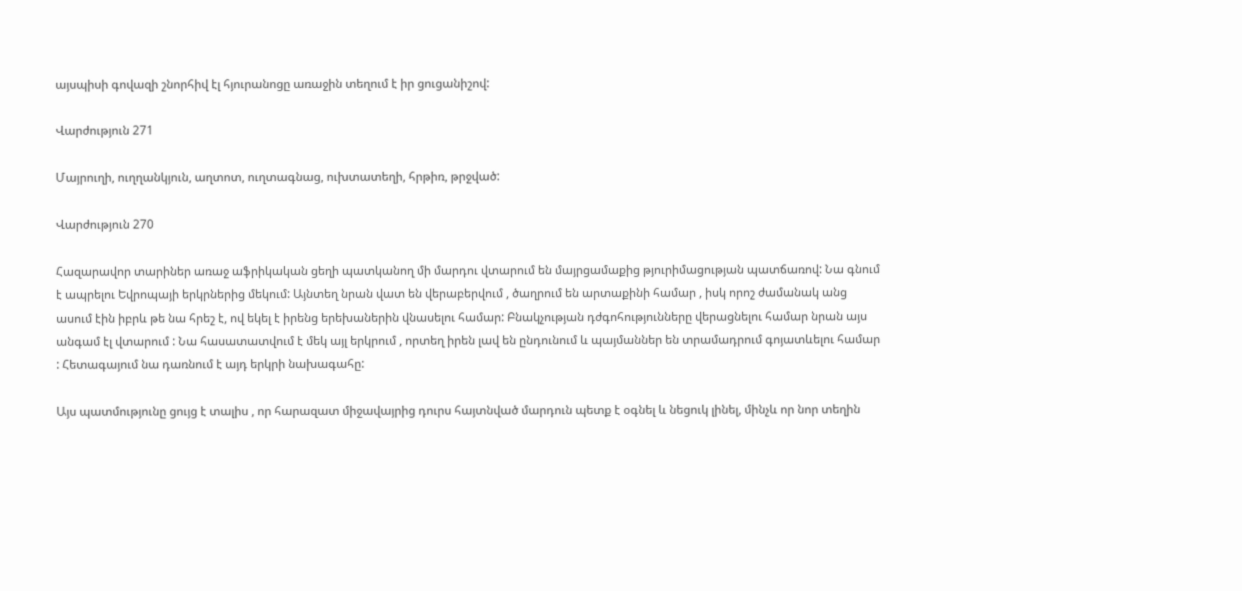այսպիսի գովազի շնորհիվ էլ հյուրանոցը առաջին տեղում է իր ցուցանիշով:

Վարժություն 271

Մայրուղի, ուղղանկյուն, աղտոտ, ուղտագնաց, ուխտատեղի, հրթիռ, թրջված:

Վարժություն 270

Հազարավոր տարիներ առաջ աֆրիկական ցեղի պատկանող մի մարդու վտարում են մայրցամաքից թյուրիմացության պատճառով: Նա գնում է ապրելու Եվրոպայի երկրներից մեկում: Այնտեղ նրան վատ են վերաբերվում , ծաղրում են արտաքինի համար , իսկ որոշ ժամանակ անց ասում էին իբրև թե նա հրեշ է, ով եկել է իրենց երեխաներին վնասելու համար: Բնակչության դժգոհությունները վերացնելու համար նրան այս անգամ էլ վտարում : Նա հասատատվում է մեկ այլ երկրում , որտեղ իրեն լավ են ընդունում և պայմաններ են տրամադրում գոյատևելու համար : Հետագայում նա դառնում է այդ երկրի նախագահը:

Այս պատմությունը ցույց է տալիս , որ հարազատ միջավայրից դուրս հայտնված մարդուն պետք է օգնել և նեցուկ լինել, մինչև որ նոր տեղին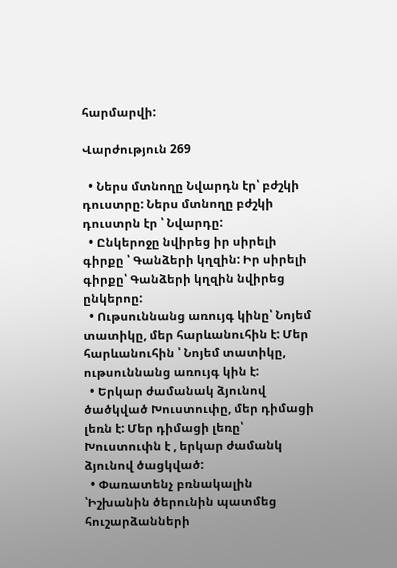հարմարվի:

Վարժություն 269

  • Ներս մտնողը Նվարդն էր՝ բժշկի դուստրը: Ներս մտնողը բժշկի դուստրն էր ՝ Նվարդը:
  • Ընկերոջը նվիրեց իր սիրելի գիրքը ՝ Գանձերի կղզին: Իր սիրելի գիրքը՝ Գանձերի կղզին նվիրեց ընկերոը:
  • Ութսուննանց առույգ կինը՝ Նոյեմ տատիկը, մեր հարևանուհին է: Մեր հարևանուհին ՝ Նոյեմ տատիկը, ութսուննանց առույգ կին է:
  • Երկար ժամանակ ձյունով ծածկված Խուստուփը, մեր դիմացի լեռն է: Մեր դիմացի լեռը՝ Խուստուփն է , երկար ժամանկ ձյունով ծացկված:
  • Փառատենչ բռնակալին ՝Իշխանին ծերունին պատմեց հուշարձանների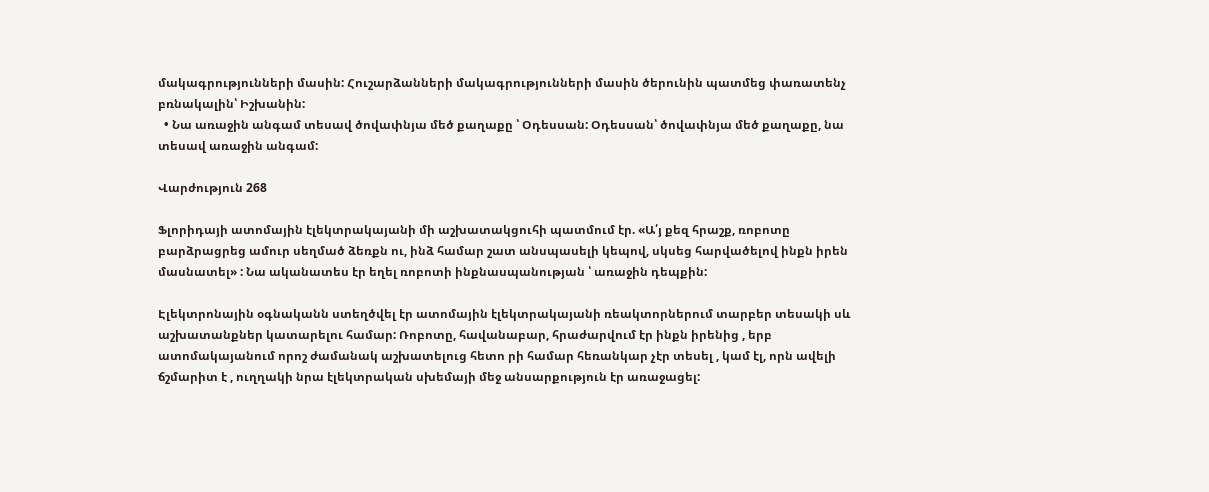մակագրությունների մասին: Հուշարձանների մակագրությունների մասին ծերունին պատմեց փառատենչ բռնակալին՝ Իշխանին:
  • Նա առաջին անգամ տեսավ ծովափնյա մեծ քաղաքը ՝ Օդեսսան: Օդեսսան՝ ծովափնյա մեծ քաղաքը, նա տեսավ առաջին անգամ:

Վարժություն 268

Ֆլորիդայի ատոմային էլեկտրակայանի մի աշխատակցուհի պատմում էր. «Ա՛յ քեզ հրաշք, ռոբոտը բարձրացրեց ամուր սեղմած ձեռքն ու, ինձ համար շատ անսպասելի կեպով, սկսեց հարվածելով ինքն իրեն մասնատել» : Նա ականատես էր եղել ռոբոտի ինքնասպանության ՝ առաջին դեպքին:

Էլեկտրոնային օգնականն ստեղծվել էր ատոմային էլեկտրակայանի ռեակտորներում տարբեր տեսակի սև աշխատանքներ կատարելու համար: Ռոբոտը, հավանաբար, հրաժարվում էր ինքն իրենից , երբ ատոմակայանում որոշ ժամանակ աշխատելուց հետո րի համար հեռանկար չէր տեսել , կամ էլ, որն ավելի ճշմարիտ է , ուղղակի նրա էլեկտրական սխեմայի մեջ անսարքություն էր առաջացել: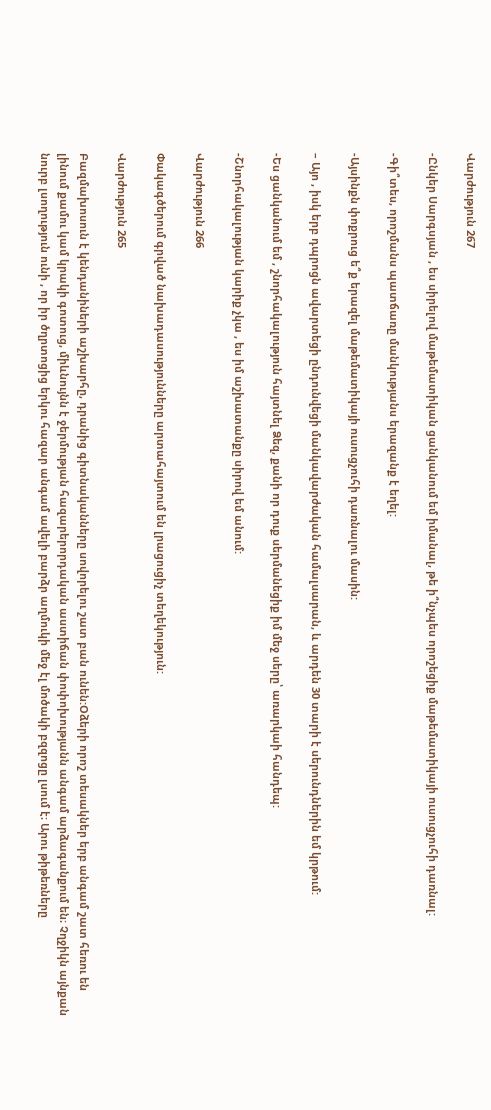Վարժություն 267

-Ընկեր Սարգսյան , ես սիրելով մաթեմատիկան ցանկանում եմ իմանալ, թե ի՞նչպես որոշեցիք մաթեմատիկայի ուսուցչուհի դառնալ:

-Գի՞տես, որոշմանս պատճառը մանկությանս երազանք է եղել:

-Այսինքն փոքրուց ե՞ք երազել մաթեմատիկայի ուսուցչուհի դառնալու մասին:

– Այո , իսկ երբ դպրոցն ավարտեցի ընդունվեցի մանկավարժական համալսարան, և արդեն 30 տարի է սերունդներին եմ կրթում:

-Ես ցանկանում եմ , շնորհակալություն հայտնել Ձեզ, քանի որ դուք սերմանեցիք իմ մեջ սերը՝ առարկաի հանդեպ:

-Շնորհակալության կարիք չկա , ես իմ աշխատանքը սիրով եմ անում:

Վարժություն 266

Փակագծերում գրված նախադասությունները արտահայտում են լրացուցիչ տեղեկություն:

Վարժություն 265

Բազմախոսուն է կենդանիների աշխարհը, դրանից գիտնականները սովորելու շատ բան ունեն:Օձերի որոշ տեսակներ երբ անգամ շատ հեռու են լինում քամու կամ կրակի գոտուց, միևնույնն է ջերմության հազարերորդական աստիճան փոփոխությանն անգամ արձագանքում են։ Չղջիկն այնքան նուրբ լսողություն ունի , որ իր ծղրտոցից երկու հազար անգամ ավելի բարձր աղմուկի մեջ էլ մոծակի բզզոցը լսում է։ Արու թիթեռները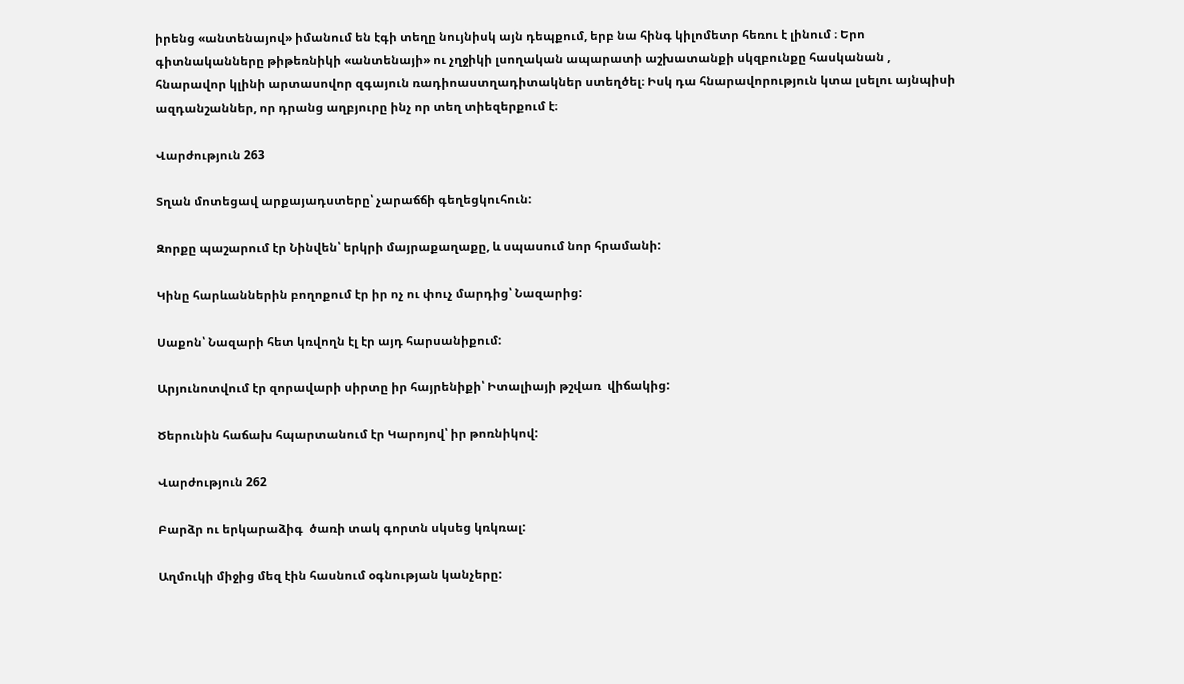իրենց «անտենայով» իմանում են էգի տեղը նույնիսկ այն դեպքում, երբ նա հինգ կիլոմետր հեռու է լինում ։ Երո գիտնականները թիթեռնիկի «անտենայի» ու չղջիկի լսողական ապարատի աշխատանքի սկզբունքը հասկանան , հնարավոր կլինի արտասովոր զգայուն ռադիոաստղադիտակներ ստեղծել։ Իսկ դա հնարավորություն կտա լսելու այնպիսի ազդանշաններ, որ դրանց աղբյուրը ինչ որ տեղ տիեզերքում է։

Վարժություն 263

Տղան մոտեցավ արքայադստերը՝ չարաճճի գեղեցկուհուն:

Զորքը պաշարում էր Նինվեն՝ երկրի մայրաքաղաքը, և սպասում նոր հրամանի:

Կինը հարևաններին բողոքում էր իր ոչ ու փուչ մարդից՝ Նազարից:

Սաքոն՝ Նազարի հետ կռվողն էլ էր այդ հարսանիքում:

Արյունոտվում էր զորավարի սիրտը իր հայրենիքի՝ Իտալիայի թշվառ  վիճակից:

Ծերունին հաճախ հպարտանում էր Կարոյով՝ իր թոռնիկով:

Վարժություն 262

Բարձր ու երկարաձիգ  ծառի տակ գորտն սկսեց կռկռալ:

Աղմուկի միջից մեզ էին հասնում օգնության կանչերը: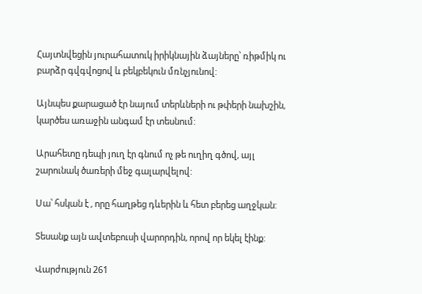Հայտնվեցին յուրահատուկ իրիկնային ձայները՝ ռիթմիկ ու բարձր գվգվոցով և բեկբեկուն մռնչյունով:

Այնպես քարացած էր նայում տերևների ու թփերի նախշին, կարծես առաջին անգամ էր տեսնում:

Արահետը դեպի յուղ էր գնում ոչ թե ուղիղ գծով, այլ շարունակ ծառերի մեջ գալարվելով:

Սա՝ հսկան է , որը հաղթեց դևերին և հետ բերեց աղջկան:

Տեսանք այն ավտեբուսի վարորդին, որով որ եկել էինք:

Վարժություն 261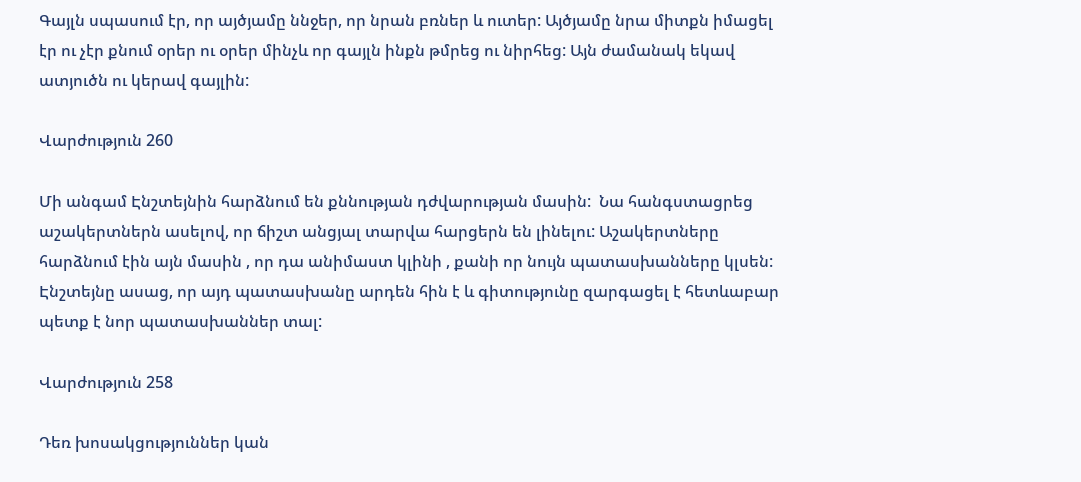Գայլն սպասում էր, որ այծյամը ննջեր, որ նրան բռներ և ուտեր: Այծյամը նրա միտքն իմացել էր ու չէր քնում օրեր ու օրեր մինչև որ գայլն ինքն թմրեց ու նիրհեց: Այն ժամանակ եկավ ատյուծն ու կերավ գայլին:

Վարժություն 260

Մի անգամ Էնշտեյնին հարձնում են քննության դժվարության մասին:  Նա հանգստացրեց աշակերտներն ասելով, որ ճիշտ անցյալ տարվա հարցերն են լինելու: Աշակերտները հարձնում էին այն մասին , որ դա անիմաստ կլինի , քանի որ նույն պատասխանները կլսեն: Էնշտեյնը ասաց, որ այդ պատասխանը արդեն հին է և գիտությունը զարգացել է հետևաբար պետք է նոր պատասխաններ տալ:

Վարժություն 258

Դեռ խոսակցություններ կան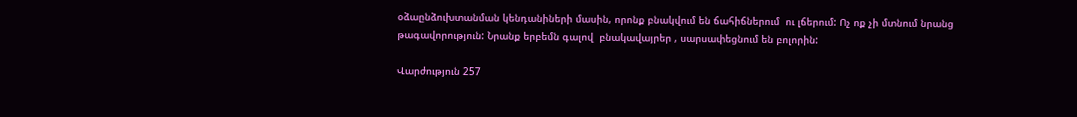օձաընձուխտանման կենդանիների մասին, որոնք բնակվում են ճահիճներում  ու լճերում: Ոչ ոք չի մտնում նրանց թագավորություն: Նրանք երբեմն գալով  բնակավայրեր , սարսափեցնում են բոլորին:

Վարժություն 257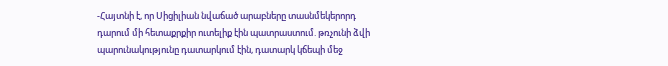-Հայտնի է, որ Սիցիլիան նվաճած արաբները տասնմեկերորդ դարում մի հետաքրքիր ուտելիք էին պատրաստում. թռչունի ձվի պարունակությունը դատարկում էին, դատարկ կճեպի մեջ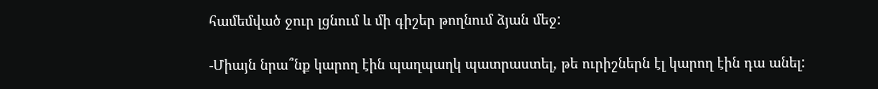համեմված ջուր լցնում և մի գիշեր թողնում ձյան մեջ:

-Միայն նրա՞նք կարող էին պաղպաղկ պատրաստել, թե ուրիշներն էլ կարող էին դա անել: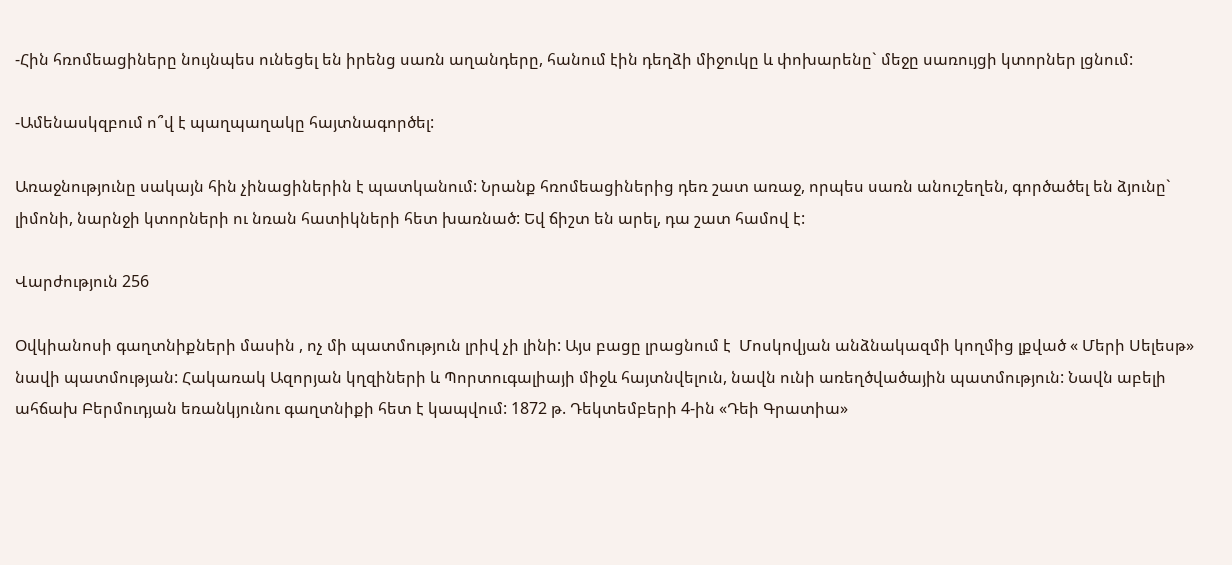-Հին հռոմեացիները նույնպես ունեցել են իրենց սառն աղանդերը, հանում էին դեղձի միջուկը և փոխարենը` մեջը սառույցի կտորներ լցնում:

-Ամենասկզբում ո՞վ է պաղպաղակը հայտնագործել:

Առաջնությունը սակայն հին չինացիներին է պատկանում: Նրանք հռոմեացիներից դեռ շատ առաջ, որպես սառն անուշեղեն, գործածել են ձյունը` լիմոնի, նարնջի կտորների ու նռան հատիկների հետ խառնած: Եվ ճիշտ են արել, դա շատ համով է:

Վարժություն 256

Օվկիանոսի գաղտնիքների մասին , ոչ մի պատմություն լրիվ չի լինի: Այս բացը լրացնում է  Մոսկովյան անձնակազմի կողմից լքված « Մերի Սելեսթ» նավի պատմության: Հակառակ Ազորյան կղզիների և Պորտուգալիայի միջև հայտնվելուն, նավն ունի առեղծվածային պատմություն: Նավն աբելի ահճախ Բերմուդյան եռանկյունու գաղտնիքի հետ է կապվում: 1872 թ. Դեկտեմբերի 4-ին «Դեի Գրատիա»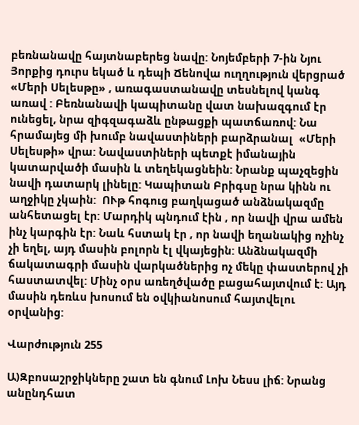բեռնանավը հայտնաբերեց նավը: Նոյեմբերի 7-ին Նյու Յորքից դուրս եկած և դեպի Ճենովա ուղղություն վերցրած «Մերի Սելեսթը» , առագաստանավը տեսնելով կանգ առավ : Բեռնանավի կապիտանը վատ նախազգում էր ունեցել, նրա զիգզագաձև ընթացքի պատճառով: Նա հրամայեց մի խումբ նավաստիների բարձրանալ  «Մերի Սելեսթի» վրա: Նավաստիների պետքէ իմանային կատարվածի մասին և տեղեկացնեին: Նրանք պաչզեցին նավի դատարկ լինելը: Կապիտան Բրիգսը նրա կինն ու աղջիկը չկաին:  ՈՒթ հոգուց բաղկացած անձնակազմը անհետացել էր: Մարդիկ պնդում էին , որ նավի վրա ամեն ինչ կարգին էր: Նաև հստակ էր , որ նավի եղանակից ոչինչ չի եղել, այդ մասին բոլորն էլ վկայեցին: Անձնակազմի ճակատագրի մասին վարկածներից ոչ մեկը փաստերով չի հաստատվել: Մինչ օրս առեղծվածը բացահայտվում է: Այդ մասին դեռևս խոսում են օվկիանոսում հայտվելու օրվանից:

Վարժություն 255

Ա)Զբոսաշրջիկները շատ են գնում Լոխ Նեսս լիճ: Նրանց անընդհատ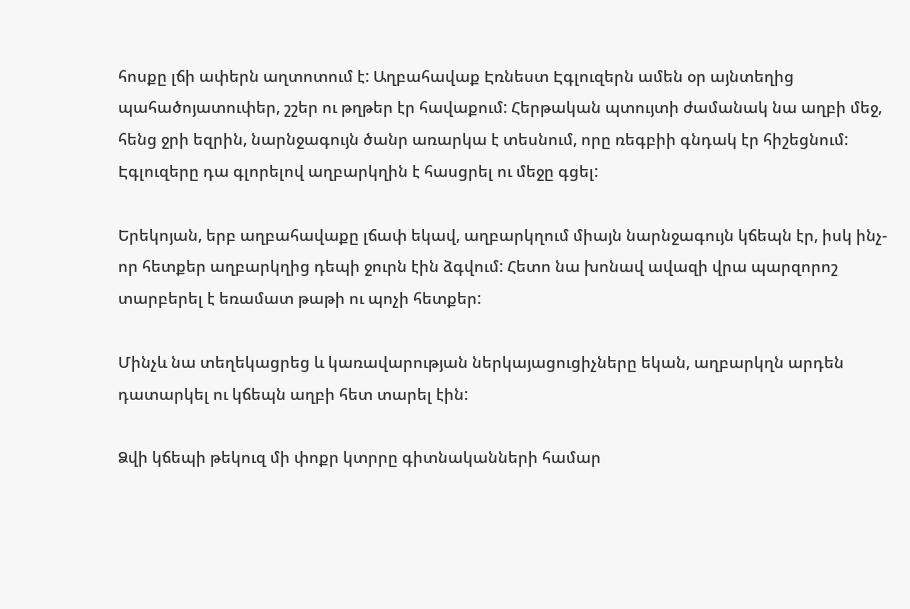հոսքը լճի ափերն աղտոտում է: Աղբահավաք Էռնեստ Էգլուզերն ամեն օր այնտեղից պահածոյատուփեր, շշեր ու թղթեր էր հավաքում: Հերթական պտույտի ժամանակ նա աղբի մեջ, հենց ջրի եզրին, նարնջագույն ծանր առարկա է տեսնում, որը ռեգբիի գնդակ էր հիշեցնում: Էգլուզերը դա գլորելով աղբարկղին է հասցրել ու մեջը գցել:

Երեկոյան, երբ աղբահավաքը լճափ եկավ, աղբարկղում միայն նարնջագույն կճեպն էր, իսկ ինչ-որ հետքեր աղբարկղից դեպի ջուրն էին ձգվում: Հետո նա խոնավ ավազի վրա պարզորոշ տարբերել է եռամատ թաթի ու պոչի հետքեր:

Մինչև նա տեղեկացրեց և կառավարության ներկայացուցիչները եկան, աղբարկղն արդեն դատարկել ու կճեպն աղբի հետ տարել էին:

Ձվի կճեպի թեկուզ մի փոքր կտրրը գիտնականների համար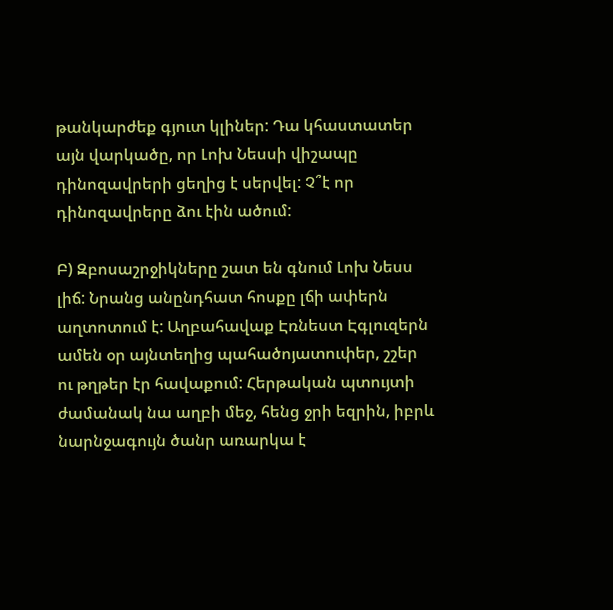թանկարժեք գյուտ կլիներ: Դա կհաստատեր այն վարկածը, որ Լոխ Նեսսի վիշապը դինոզավրերի ցեղից է սերվել: Չ՞է որ դինոզավրերը ձու էին ածում:

Բ) Զբոսաշրջիկները շատ են գնում Լոխ Նեսս լիճ: Նրանց անընդհատ հոսքը լճի ափերն աղտոտում է: Աղբահավաք Էռնեստ Էգլուզերն ամեն օր այնտեղից պահածոյատուփեր, շշեր ու թղթեր էր հավաքում: Հերթական պտույտի ժամանակ նա աղբի մեջ, հենց ջրի եզրին, իբրև նարնջագույն ծանր առարկա է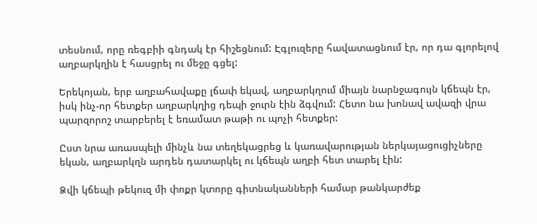տեսնում, որը ռեգբիի գնդակ էր հիշեցնում: Էգլուզերը հավատացնում էր, որ դա գլորելով աղբարկղին է հասցրել ու մեջը գցել:

Երեկոյան, երբ աղբահավաքը լճափ եկավ, աղբարկղում միայն նարնջագույն կճեպն էր, իսկ ինչ-որ հետքեր աղբարկղից դեպի ջուրն էին ձգվում: Հետո նա խոնավ ավազի վրա պարզորոշ տարբերել է եռամատ թաթի ու պոչի հետքեր:

Ըստ նրա առասպելի մինչև նա տեղեկացրեց և կառավարության ներկայացուցիչները եկան, աղբարկղն արդեն դատարկել ու կճեպն աղբի հետ տարել էին:

Ձվի կճեպի թեկուզ մի փոքր կտորը գիտնականների համար թանկարժեք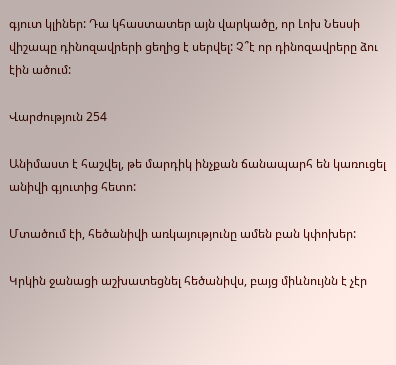գյուտ կլիներ: Դա կհաստատեր այն վարկածը, որ Լոխ Նեսսի վիշապը դինոզավրերի ցեղից է սերվել: Չ՞է որ դինոզավրերը ձու էին ածում:

Վարժություն 254

Անիմաստ է հաշվել, թե մարդիկ ինչքան ճանապարհ են կառուցել անիվի գյուտից հետո:

Մտածում էի, հեծանիվի առկայությունը ամեն բան կփոխեր:

Կրկին ջանացի աշխատեցնել հեծանիվս, բայց միևնույնն է չէր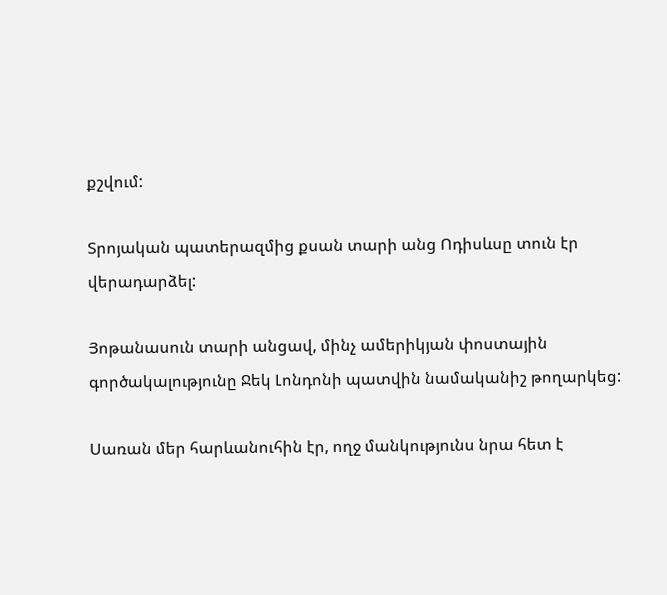քշվում:

Տրոյական պատերազմից քսան տարի անց Ոդիսևսը տուն էր վերադարձել:

Յոթանասուն տարի անցավ, մինչ ամերիկյան փոստային գործակալությունը Ջեկ Լոնդոնի պատվին նամականիշ թողարկեց:

Սառան մեր հարևանուհին էր, ողջ մանկությունս նրա հետ է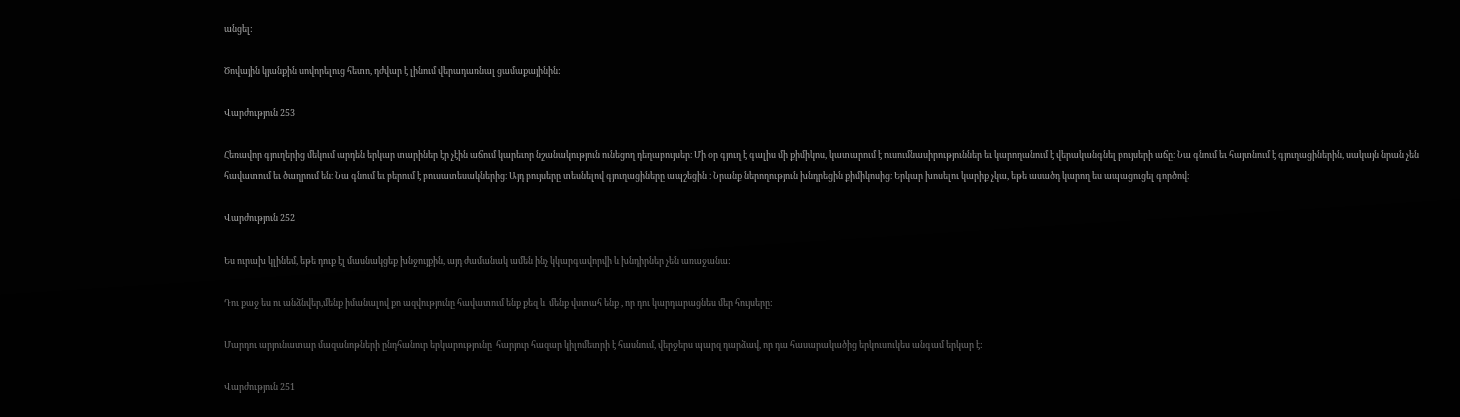անցել:

Ծովային կյանքին սովորելուց հետո, դժվար է լինում վերադառնալ ցամաքայինին:

Վարժություն 253

Հեռավոր գյուղերից մեկում արդեն երկար տարիներ էր չէին աճում կարեւոր նշանակություն ունեցող դեղաբույսեր։ Մի օր գյուղ է գալիս մի քիմիկոս, կատարում է ուսումնասիրություններ եւ կարողանում է վերականգնել բույսերի աճը։ Նա գնում եւ հայտնում է գյուղացիներին, սակայն նրան չեն հավատում եւ ծաղրում են։ Նա գնում եւ բերում է բուսատեսակներից։ Այդ բույսերը տեսնելով գյուղացիները ապշեցին ։ Նրանք ներողություն խնդրեցին քիմիկոսից։ Երկար խոսելու կարիք չկա, եթե ասածդ կարող ես ապացուցել գործով։

Վարժություն 252

Ես ուրախ կլինեմ, եթե դուք էլ մասնակցեք խնջույքին, այդ ժամանակ ամեն ինչ կկարգավորվի և խնդիրներ չեն առաջանա:

Դու քաջ ես ու անձնվեր,մենք իմանալով քո ազվությունը հավատում ենք քեզ և  մենք վստահ ենք , որ դու կարդարացնես մեր հույսերը:

Մարդու արյունատար մազանոթների ընդհանուր երկարությունը  հարյուր հազար կիլոմետրի է հասնում, վերջերս պարզ դարձավ, որ դա հասարակածից երկուսուկես անգամ երկար է:

Վարժություն 251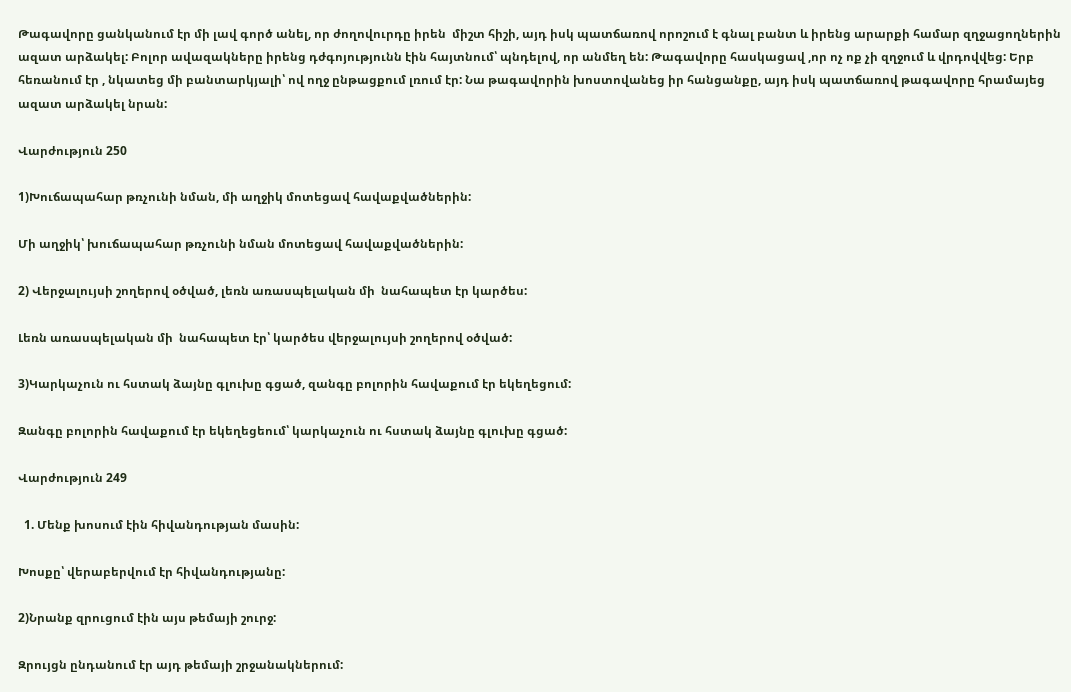Թագավորը ցանկանում էր մի լավ գործ անել, որ ժողովուրդը իրեն  միշտ հիշի, այդ իսկ պատճառով որոշում է գնալ բանտ և իրենց արարքի համար զղջացողներին ազատ արձակել: Բոլոր ավազակները իրենց դժգոյությունն էին հայտնում՝ պնդելով, որ անմեղ են: Թագավորը հասկացավ ,որ ոչ ոք չի զղջում և վրդովվեց: Երբ հեռանում էր , նկատեց մի բանտարկյալի՝ ով ողջ ընթացքում լռում էր: Նա թագավորին խոստովանեց իր հանցանքը, այդ իսկ պատճառով թագավորը հրամայեց ազատ արձակել նրան:

Վարժություն 250

1)Խուճապահար թռչունի նման, մի աղջիկ մոտեցավ հավաքվածներին:

Մի աղջիկ՝ խուճապահար թռչունի նման մոտեցավ հավաքվածներին:

2) Վերջալույսի շողերով օծված, լեռն առասպելական մի  նահապետ էր կարծես:

Լեռն առասպելական մի  նահապետ էր՝ կարծես վերջալույսի շողերով օծված:

3)Կարկաչուն ու հստակ ձայնը գլուխը գցած, զանգը բոլորին հավաքում էր եկեղեցում:

Զանգը բոլորին հավաքում էր եկեղեցեում՝ կարկաչուն ու հստակ ձայնը գլուխը գցած:

Վարժություն 249

  1. Մենք խոսում էին հիվանդության մասին:

Խոսքը՝ վերաբերվում էր հիվանդությանը:

2)Նրանք զրուցում էին այս թեմայի շուրջ:

Զրույցն ընդանում էր այդ թեմայի շրջանակներում: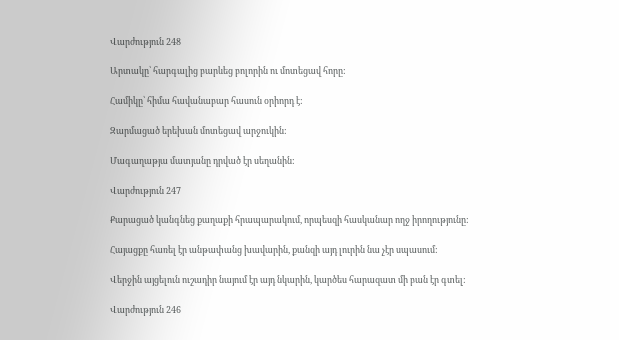Վարժություն 248

Արտակը՝ հարգալից բարևեց բոլորին ու մոտեցավ հորը:

Համիկը՝ հիմա հավանաբար հասուն օրիորդ է:

Զարմացած երեխան մոտեցավ արջուկին:

Մագաղաթյա մատյանը դրված էր սեղանին:

Վարժություն 247

Քարացած կանգնեց քաղաքի հրապարակում, որպեսզի հասկանար ողջ իրողությունը:

Հայացքը հառել էր անթափանց խավարին, քանզի այդ լուրին նա չէր սպասում:

Վերջին այցելուն ուշադիր նայում էր այդ նկարին, կարծես հարազատ մի բան էր գտել:

Վարժություն 246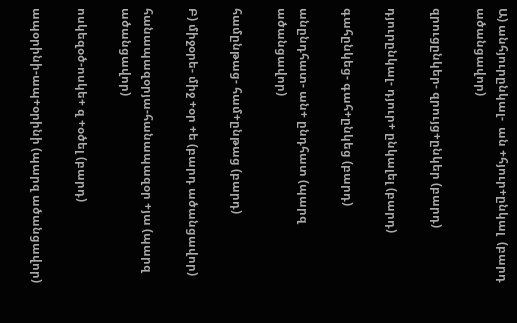Ա) անհյուրընկալ-  ան +հյուր+ընկալ  (բարդ ածանցավոր)

զրուցընկեր- զրույց+ընկեր (բարդ)

դյուրընկալ- դյուր+ ընկալել (բարդ)

գահընկեց- գահ+ընկեց (բարդ)

անընդհատ- ան+ ընդհատ (պարզ ածանցավոր)

համընթաց- համ+ընթաց (բարդ)

Բ) միջօրե- միջ +օր +ե (բարդ ածանցավոր)

հանապազօրյա-հանապազօր +յա (պարզ ածանցավոր)

ոսկեզօծ-ոսկե+ զ +օծել (բարդ)

ապօրինի-ապ+օրինի (պարզ ածանցավոր)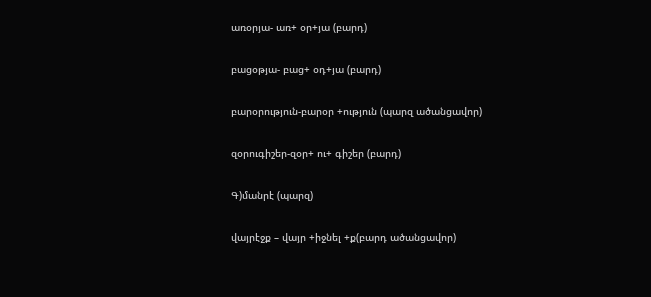առօրյա- առ+ օր+յա (բարդ)

բացօթյա- բաց+ օդ+յա (բարդ)

բարօրություն-բարօր +ություն (պարզ ածանցավոր)

զօրուգիշեր-զօր+ ու+ գիշեր (բարդ)

Գ)մանրէ (պարզ)

վայրէջք – վայր +իջնել +ք(բարդ ածանցավոր)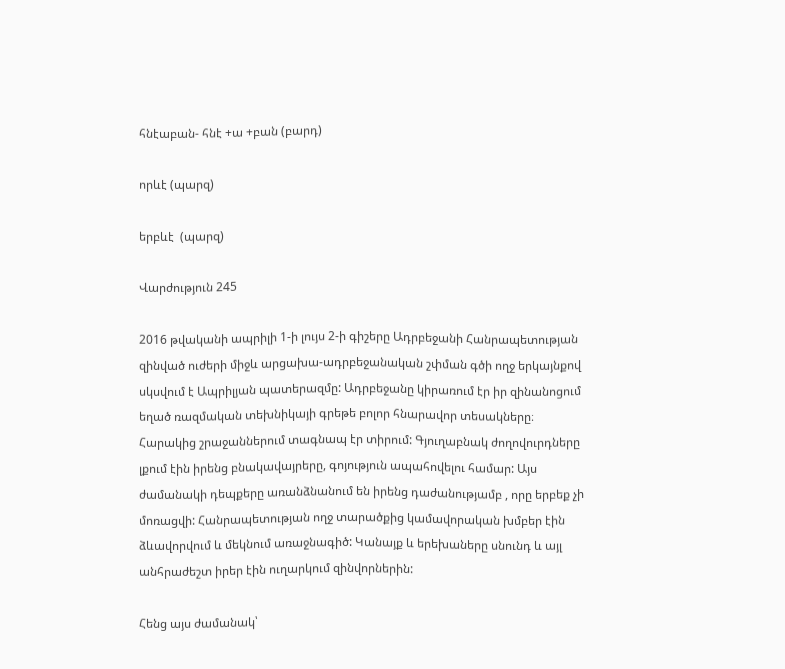հնէաբան- հնէ +ա +բան (բարդ)

որևէ (պարզ)

երբևէ  (պարզ)

Վարժություն 245

2016 թվականի ապրիլի 1-ի լույս 2-ի գիշերը Ադրբեջանի Հանրապետության  զինված ուժերի միջև արցախա-ադրբեջանական շփման գծի ողջ երկայնքով սկսվում է Ապրիլյան պատերազմը: Ադրբեջանը կիրառում էր իր զինանոցում եղած ռազմական տեխնիկայի գրեթե բոլոր հնարավոր տեսակները։ Հարակից շրաջաններում տագնապ էր տիրում: Գյուղաբնակ ժողովուրդները լքում էին իրենց բնակավայրերը, գոյություն ապահովելու համար: Այս ժամանակի դեպքերը առանձնանում են իրենց դաժանությամբ , որը երբեք չի մոռացվի: Հանրապետության ողջ տարածքից կամավորական խմբեր էին ձևավորվում և մեկնում առաջնագիծ: Կանայք և երեխաները սնունդ և այլ անհրաժեշտ իրեր էին ուղարկում զինվորներին:

Հենց այս ժամանակ՝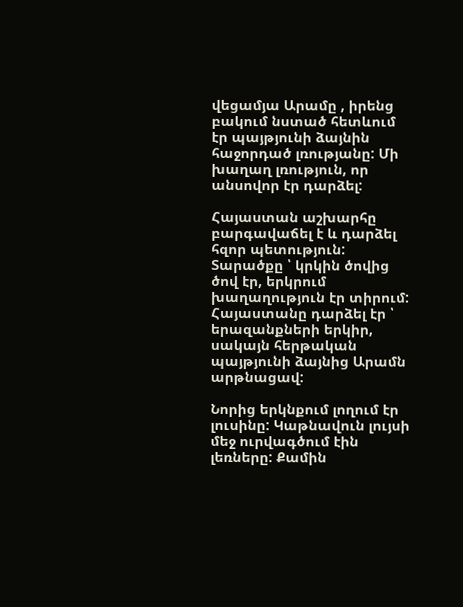վեցամյա Արամը , իրենց բակում նստած հետևում էր պայթյունի ձայնին հաջորդած լռությանը: Մի խաղաղ լռություն, որ անսովոր էր դարձել:

Հայաստան աշխարհը բարգավաճել է և դարձել հզոր պետություն: Տարածքը ՝ կրկին ծովից ծով էր, երկրում խաղաղություն էր տիրում: Հայաստանը դարձել էր ՝ երազանքների երկիր, սակայն հերթական պայթյունի ձայնից Արամն արթնացավ:

Նորից երկնքում լողում էր լուսինը: Կաթնավուն լույսի մեջ ուրվագծում էին լեռները: Քամին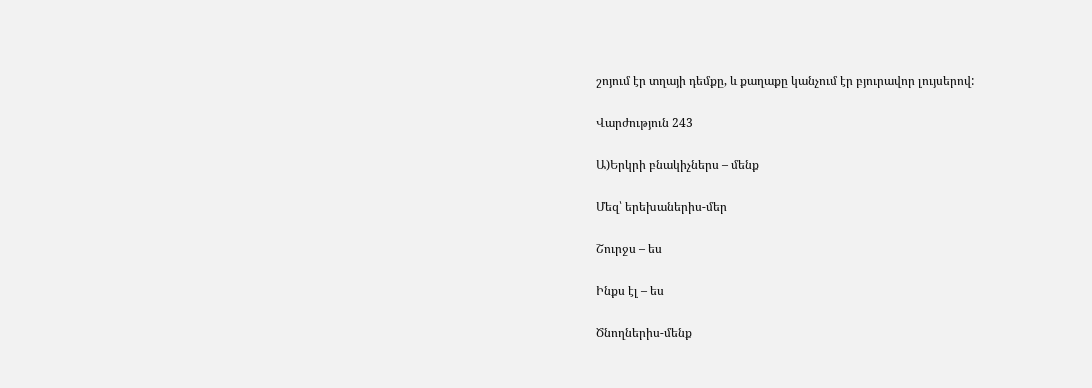շոյում էր տղայի դեմքը, և քաղաքը կանչում էր բյուրավոր լույսերով:

Վարժություն 243

Ա)Երկրի բնակիչներս – մենք

Մեզ՝ երեխաներիս-մեր

Շուրջս – ես

Ինքս էլ – ես

Ծնողներիս-մենք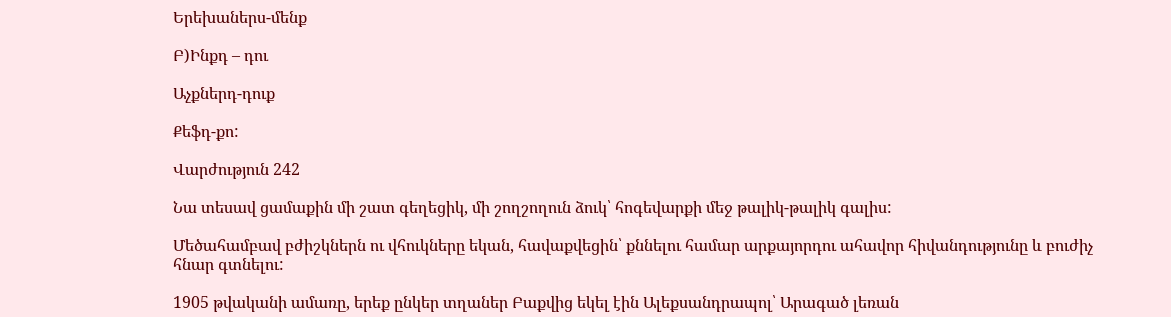Երեխաներս-մենք

Բ)Ինքդ – դու

Աչքներդ-դուք

Քեֆդ-քո:

Վարժություն 242

Նա տեսավ ցամաքին մի շատ գեղեցիկ, մի շողշողուն ձուկ՝ հոգեվարքի մեջ թալիկ-թալիկ գալիս:

Մեծահամբավ բժիշկներն ու վհուկները եկան, հավաքվեցին՝ քննելու համար արքայորդու ահավոր հիվանդությունը և բուժիչ հնար գտնելու:

1905 թվականի ամառը, երեք ընկեր տղաներ Բաքվից եկել էին Ալեքսանդրապոլ՝ Արագած լեռան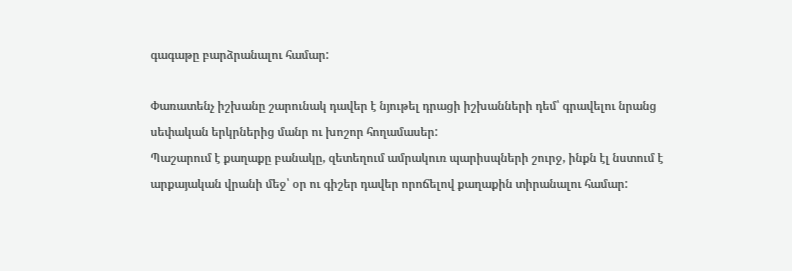գագաթը բարձրանալու համար:

Փառատենչ իշխանը շարունակ դավեր է նյութել դրացի իշխանների դեմ՝ գրավելու նրանց սեփական երկրներից մանր ու խոշոր հողամասեր:
Պաշարում է քաղաքը բանակը, զետեղում ամրակուռ պարիսպների շուրջ, ինքն էլ նստում է արքայական վրանի մեջ՝ օր ու գիշեր դավեր որոճելով քաղաքին տիրանալու համար: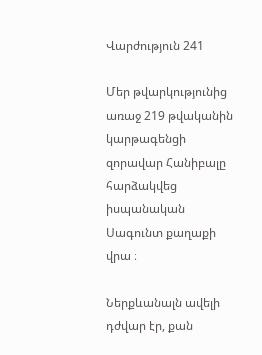Վարժություն 241

Մեր թվարկությունից առաջ 219 թվականին կարթագենցի զորավար Հանիբալը հարձակվեց իսպանական Սագունտ քաղաքի վրա ։

Ներքևանալն ավելի դժվար էր, քան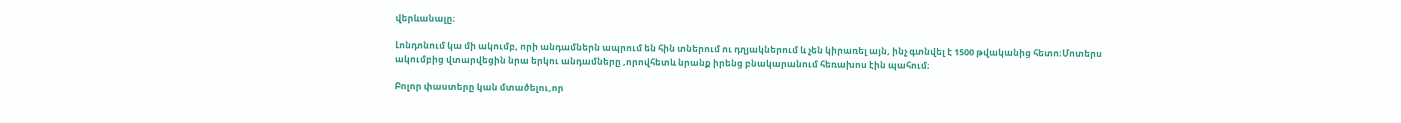վերևանալը։

Լոնդոնում կա մի ակումբ, որի անդամներն ապրում են հին տներում ու դղյակներում և չեն կիրառել այն, ինչ գտնվել է 1500 թվականից հետո։Մոտերս ակումբից վտարվեցին նրա երկու անդամները ,որովհետև նրանք իրենց բնակարանում հեռախոս էին պահում։

Բոլոր փաստերը կան մտածելու,որ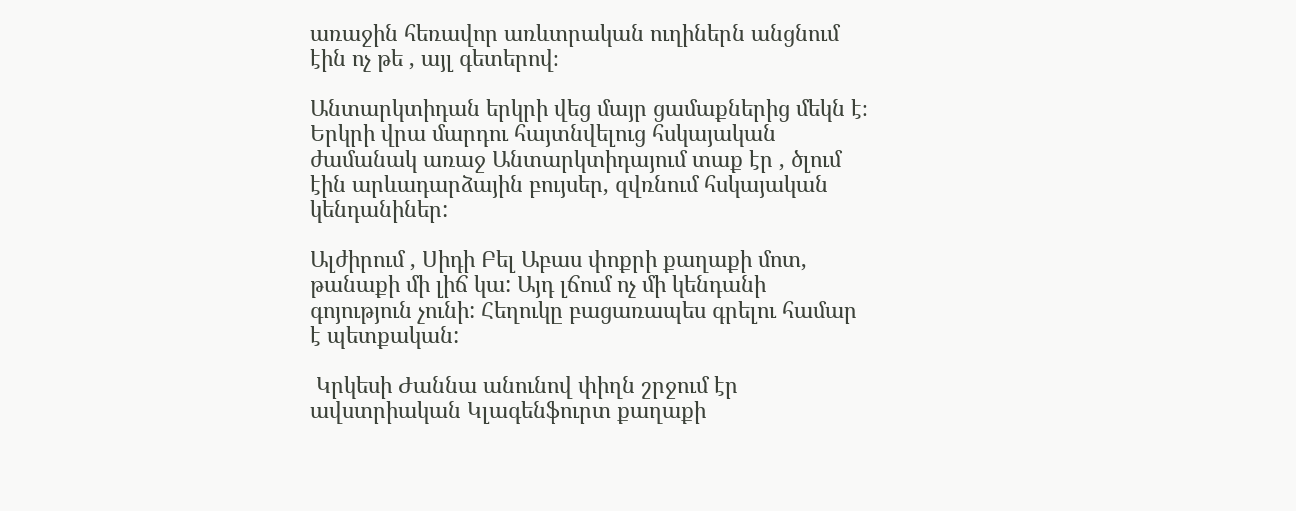առաջին հեռավոր առևտրական ուղիներն անցնում էին ոչ թե , այլ գետերով։

Անտարկտիդան երկրի վեց մայր ցամաքներից մեկն է։ Երկրի վրա մարդու հայտնվելուց հսկայական ժամանակ առաջ Անտարկտիդայում տաք էր , ծլում էին արևադարձային բույսեր, զվռնում հսկայական կենդանիներ:

Ալժիրում , Սիդի Բել Աբաս փոքրի քաղաքի մոտ, թանաքի մի լիճ կա: Այդ լճում ոչ մի կենդանի գոյություն չունի: Հեղուկը բացառապես գրելու համար է պետքական:

 Կրկեսի Ժաննա անունով փիղն շրջում էր ավստրիական Կլագենֆուրտ քաղաքի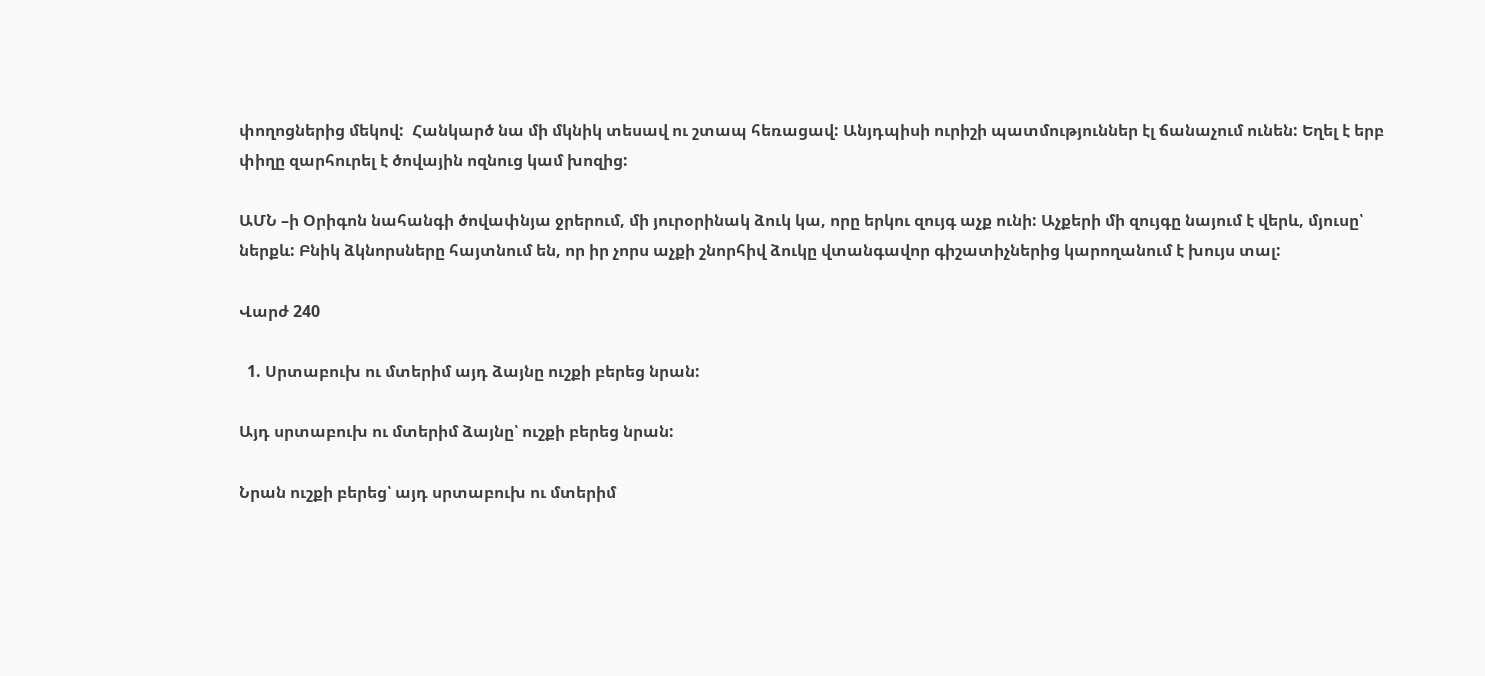փողոցներից մեկով:  Հանկարծ նա մի մկնիկ տեսավ ու շտապ հեռացավ: Անյդպիսի ուրիշի պատմություններ էլ ճանաչում ունեն: Եղել է երբ փիղը զարհուրել է ծովային ոզնուց կամ խոզից:

ԱՄՆ –ի Օրիգոն նահանգի ծովափնյա ջրերում, մի յուրօրինակ ձուկ կա, որը երկու զույգ աչք ունի: Աչքերի մի զույգը նայում է վերև, մյուսը՝ ներքև: Բնիկ ձկնորսները հայտնում են, որ իր չորս աչքի շնորհիվ ձուկը վտանգավոր գիշատիչներից կարողանում է խույս տալ:

Վարժ 240

  1. Սրտաբուխ ու մտերիմ այդ ձայնը ուշքի բերեց նրան:

Այդ սրտաբուխ ու մտերիմ ձայնը՝ ուշքի բերեց նրան:

Նրան ուշքի բերեց՝ այդ սրտաբուխ ու մտերիմ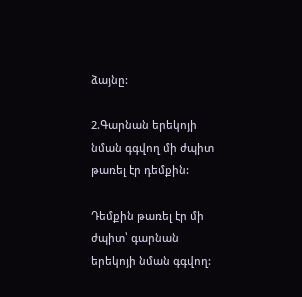ձայնը:

2.Գարնան երեկոյի նման գգվող մի ժպիտ թառել էր դեմքին:

Դեմքին թառել էր մի ժպիտ՝ գարնան երեկոյի նման գգվող: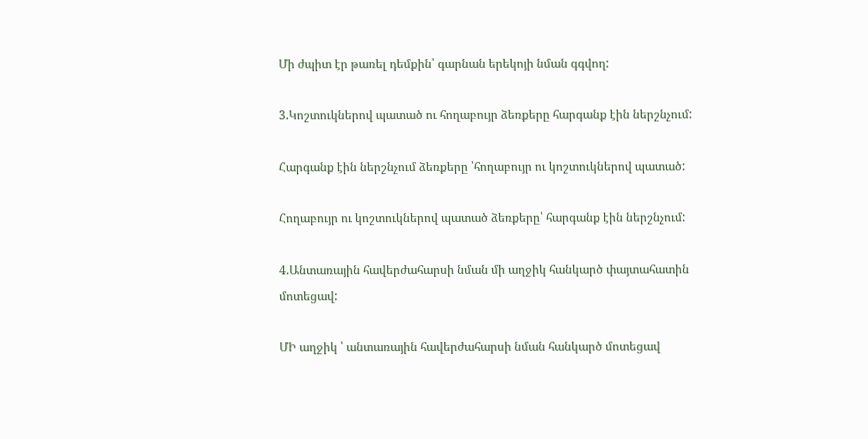Մի ժպիտ էր թառել դեմքին՝ գարնան երեկոյի նման գգվող:

3.Կոշտուկներով պատած ու հողաբույր ձեռքերը հարգանք էին ներշնչում:

Հարգանք էին ներշնչում ձեռքերը ՝հողաբույր ու կոշտուկներով պատած:

Հողաբույր ու կոշտուկներով պատած ձեռքերը՝ հարգանք էին ներշնչում:

4.Անտառային հավերժահարսի նման մի աղջիկ հանկարծ փայտահատին մոտեցավ:

ՄԻ աղջիկ ՝ անտառային հավերժահարսի նման հանկարծ մոտեցավ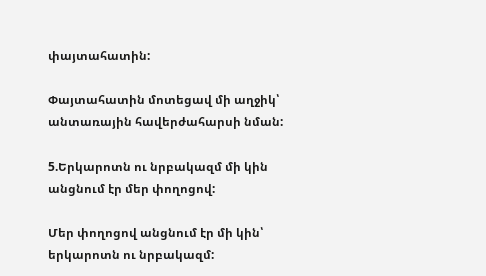փայտահատին:

Փայտահատին մոտեցավ մի աղջիկ՝ անտառային հավերժահարսի նման:

5.Երկարոտն ու նրբակազմ մի կին անցնում էր մեր փողոցով:

Մեր փողոցով անցնում էր մի կին՝ երկարոտն ու նրբակազմ: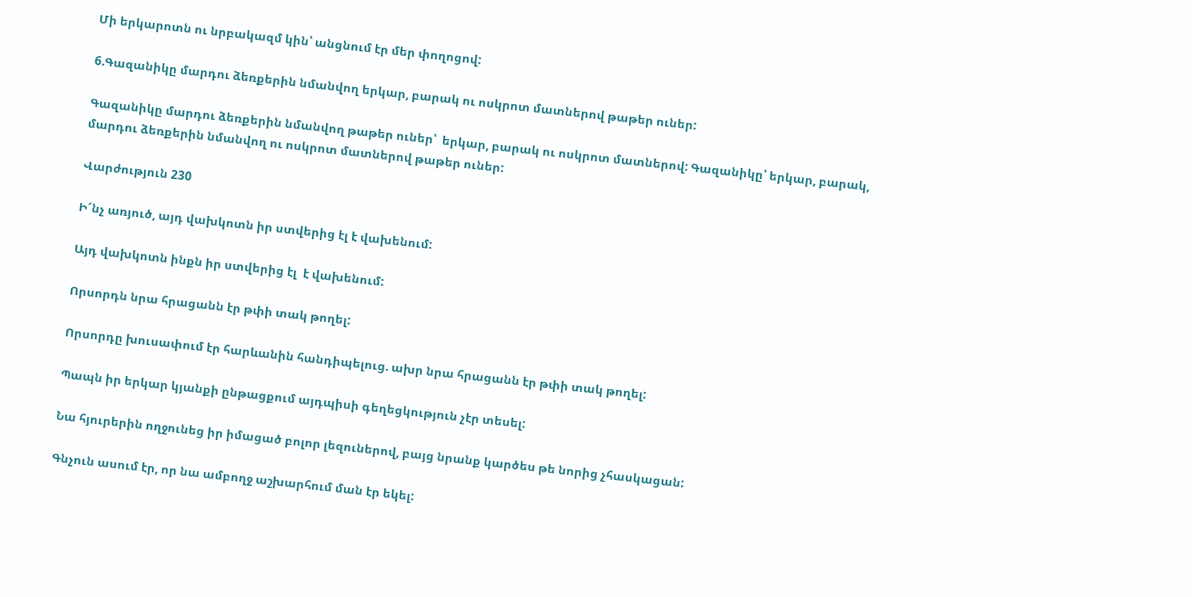Մի երկարոտն ու նրբակազմ կին՝ անցնում էր մեր փողոցով:

6.Գազանիկը մարդու ձեռքերին նմանվող երկար, բարակ ու ոսկրոտ մատներով թաթեր ուներ:

Գազանիկը մարդու ձեռքերին նմանվող թաթեր ուներ՝  երկար, բարակ ու ոսկրոտ մատներով: Գազանիկը՝ երկար, բարակ, մարդու ձեռքերին նմանվող ու ոսկրոտ մատներով թաթեր ուներ:

Վարժություն 230

Ի՜նչ առյուծ, այդ վախկոտն իր ստվերից էլ է վախենում:

Այդ վախկոտն ինքն իր ստվերից էլ  է վախենում:

Որսորդն նրա հրացանն էր թփի տակ թողել:

Որսորդը խուսափում էր հարևանին հանդիպելուց. ախր նրա հրացանն էր թփի տակ թողել:

Պապն իր երկար կյանքի ընթացքում այդպիսի գեղեցկություն չէր տեսել:

Նա հյուրերին ողջունեց իր իմացած բոլոր լեզուներով, բայց նրանք կարծես թե նորից չհասկացան:

Գնչուն ասում էր, որ նա ամբողջ աշխարհում ման էր եկել: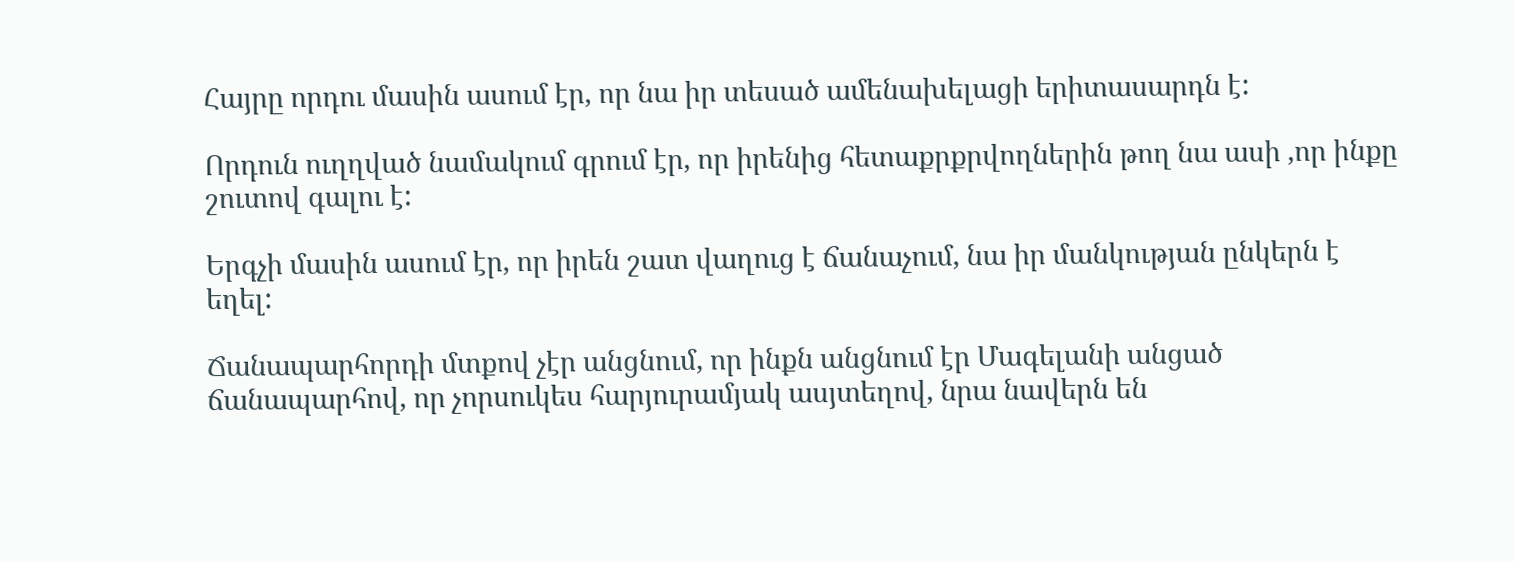Հայրը որդու մասին ասում էր, որ նա իր տեսած ամենախելացի երիտասարդն է:

Որդուն ուղղված նամակում գրում էր, որ իրենից հետաքրքրվողներին թող նա ասի ,որ ինքը շուտով գալու է:

Երգչի մասին ասում էր, որ իրեն շատ վաղուց է ճանաչում, նա իր մանկության ընկերն է եղել:

Ճանապարհորդի մտքով չէր անցնում, որ ինքն անցնում էր Մագելանի անցած ճանապարհով, որ չորսուկես հարյուրամյակ ասյտեղով, նրա նավերն են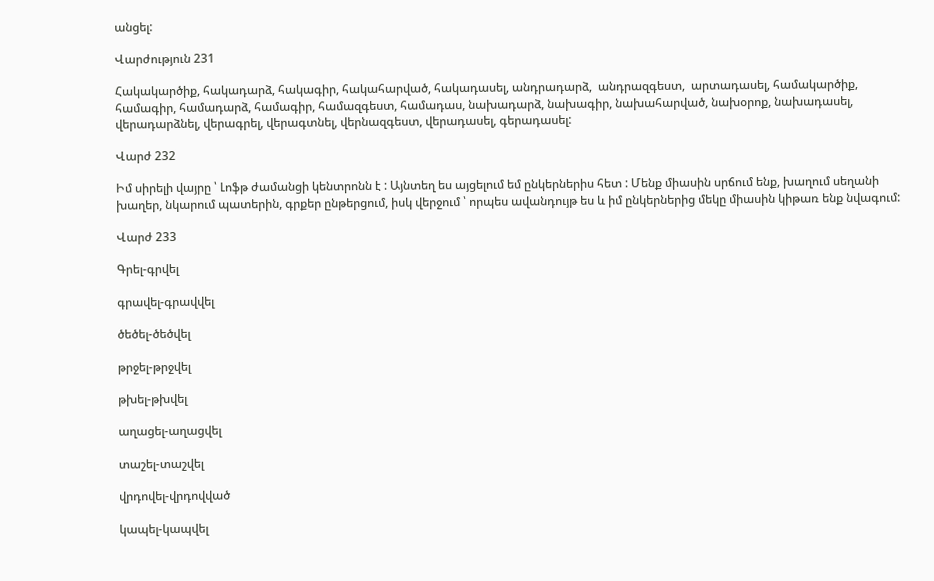անցել:

Վարժություն 231

Հակակարծիք, հակադարձ, հակագիր, հակահարված, հակադասել, անդրադարձ,  անդրազգեստ,  արտադասել, համակարծիք, համագիր, համադարձ, համագիր, համազգեստ, համադաս, նախադարձ, նախագիր, նախահարված, նախօրոք, նախադասել, վերադարձնել, վերագրել, վերագտնել, վերնազգեստ, վերադասել, գերադասել:

Վարժ 232

Իմ սիրելի վայրը ՝ Լոֆթ ժամանցի կենտրոնն է : Այնտեղ ես այցելում եմ ընկերներիս հետ : Մենք միասին սրճում ենք, խաղում սեղանի խաղեր, նկարում պատերին, գրքեր ընթերցում, իսկ վերջում ՝ որպես ավանդույթ ես և իմ ընկերներից մեկը միասին կիթառ ենք նվագում:

Վարժ 233

Գրել-գրվել

գրավել-գրավվել

ծեծել-ծեծվել

թրջել-թրջվել

թխել-թխվել

աղացել-աղացվել

տաշել-տաշվել

վրդովել-վրդովված

կապել-կապվել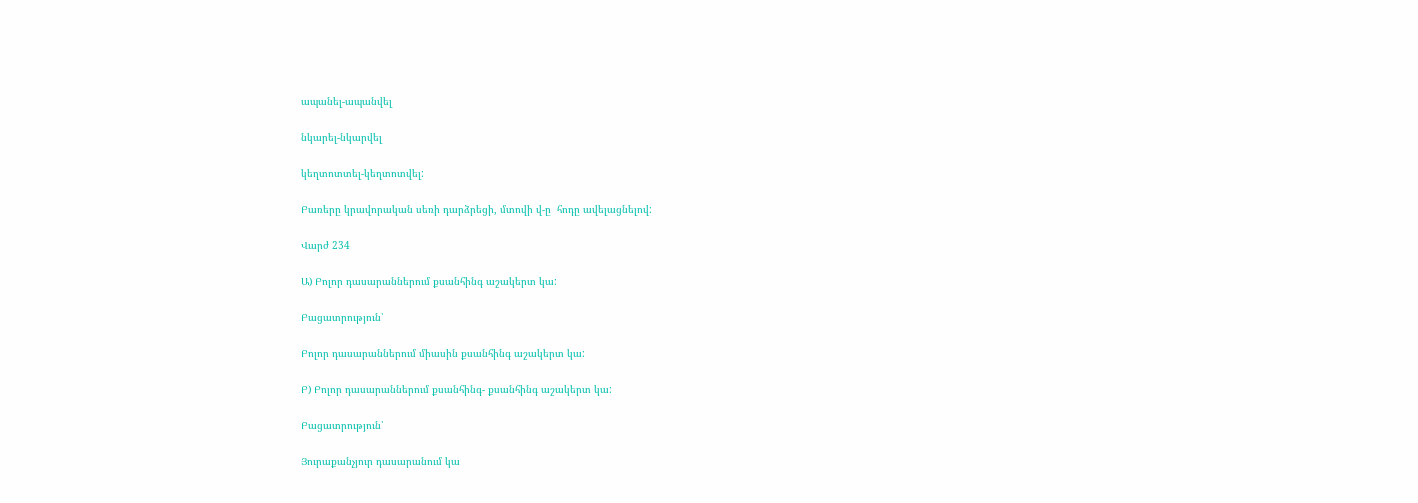ապանել-ապանվել

նկարել-նկարվել

կեղտոտտել-կեղտոտվել:

Բառերը կրավորական սեռի դարձրեցի, մտովի վ-ը  հոդը ավելացնելով:

Վարժ 234

Ա) Բոլոր դասարաններում քսանհինգ աշակերտ կա:

Բացատրություն՝

Բոլոր դասարաններում միասին քսանհինգ աշակերտ կա:

Բ) Բոլոր դասարաններում քսանհինգ- քսանհինգ աշակերտ կա:

Բացատրություն՝

Յուրաքանչյուր դասարանում կա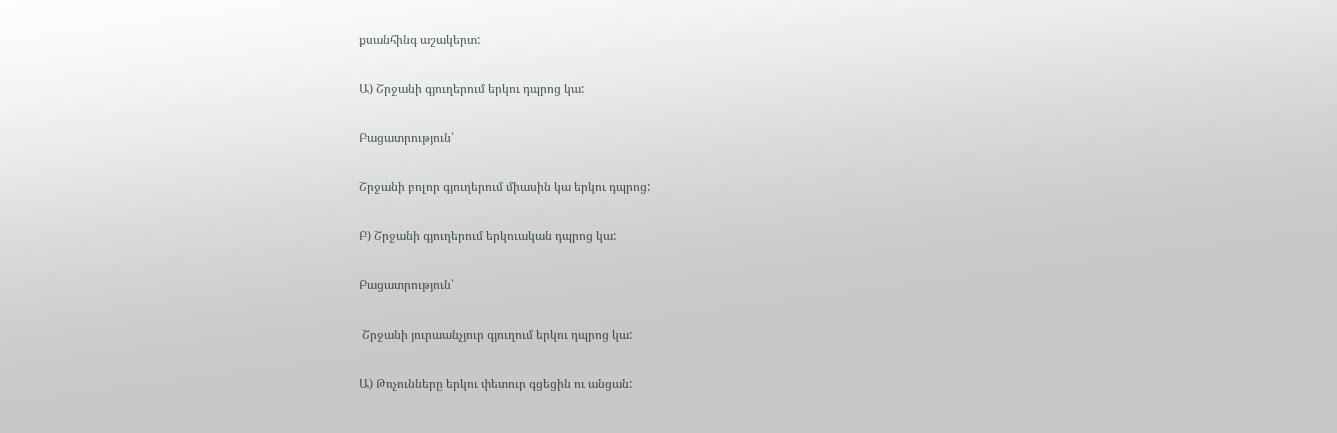քսանհինգ աշակերտ:

Ա) Շրջանի գյուղերում երկու դպրոց կա:

Բացատրություն՝

Շրջանի բոլոր գյուղերում միասին կա երկու դպրոց:

Բ) Շրջանի գյուղերում երկուական դպրոց կա:

Բացատրություն՝

 Շրջանի յուրաանչյուր գյուղում երկու դպրոց կա:

Ա) Թռչունները երկու փետուր գցեցին ու անցան: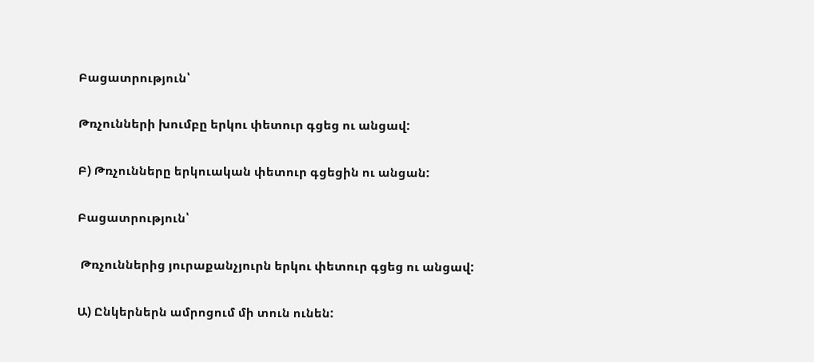Բացատրություն՝

Թռչունների խումբը երկու փետուր գցեց ու անցավ:

Բ) Թռչունները երկուական փետուր գցեցին ու անցան:

Բացատրություն՝

 Թռչուններից յուրաքանչյուրն երկու փետուր գցեց ու անցավ:

Ա) Ընկերներն ամրոցում մի տուն ունեն: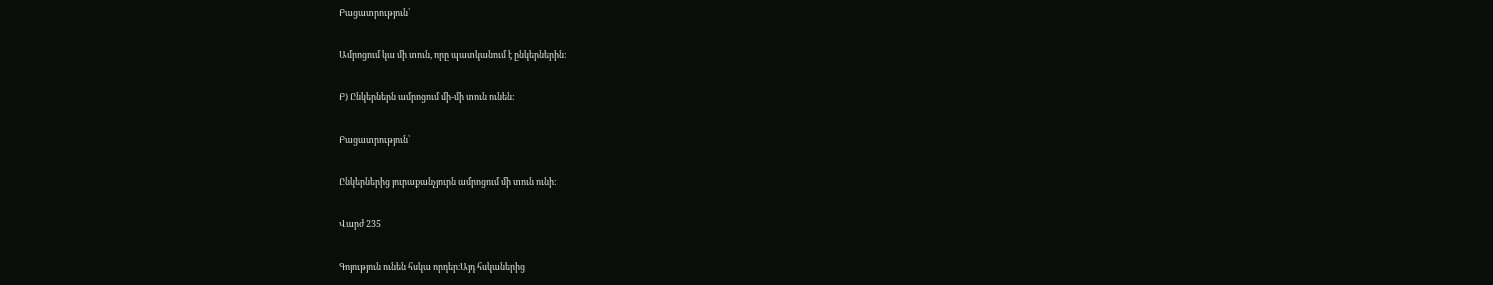Բացատրություն՝

Ամրոցում կա մի տուն, որը պատկանում է ընկերներին:

Բ) Ընկերներն ամրոցում մի-մի տուն ունեն:

Բացատրություն՝

Ընկերներից յուրաքանչյուրն ամրոցում մի տուն ունի:

Վարժ 235

Գոյություն ունեն հսկա որդեր։Այդ հսկաներից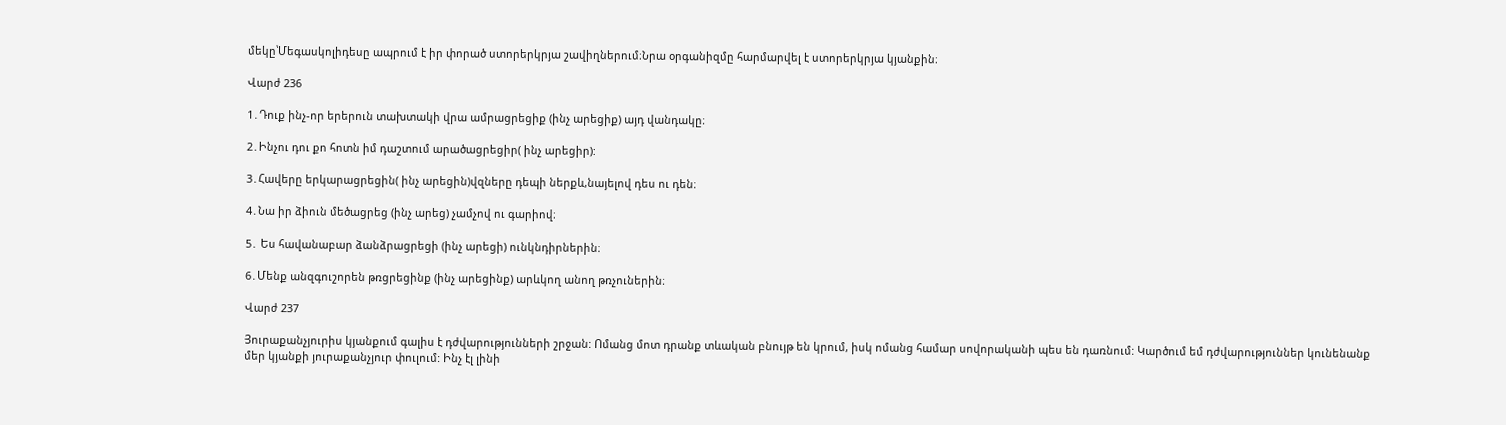մեկը՝Մեգասկոլիդեսը ապրում է իր փորած ստորերկրյա շավիղներում։Նրա օրգանիզմը հարմարվել է ստորերկրյա կյանքին։

Վարժ 236

1․Դուք ինչ-որ երերուն տախտակի վրա ամրացրեցիք (ինչ արեցիք) այդ վանդակը։

2․Ինչու դու քո հոտն իմ դաշտում արածացրեցիր( ինչ արեցիր):

3․Հավերը երկարացրեցին( ինչ արեցին)վզները դեպի ներքև,նայելով դես ու դեն։

4․Նա իր ձիուն մեծացրեց (ինչ արեց) չամչով ու գարիով։

5․ Ես հավանաբար ձանձրացրեցի (ինչ արեցի) ունկնդիրներին։

6․Մենք անզգուշորեն թռցրեցինք (ինչ արեցինք) արևկող անող թռչուներին։

Վարժ 237

Յուրաքանչյուրիս կյանքում գալիս է դժվարությունների շրջան: Ոմանց մոտ դրանք տևական բնույթ են կրում, իսկ ոմանց համար սովորականի պես են դառնում: Կարծում եմ դժվարություններ կունենանք մեր կյանքի յուրաքանչյուր փուլում: Ինչ էլ լինի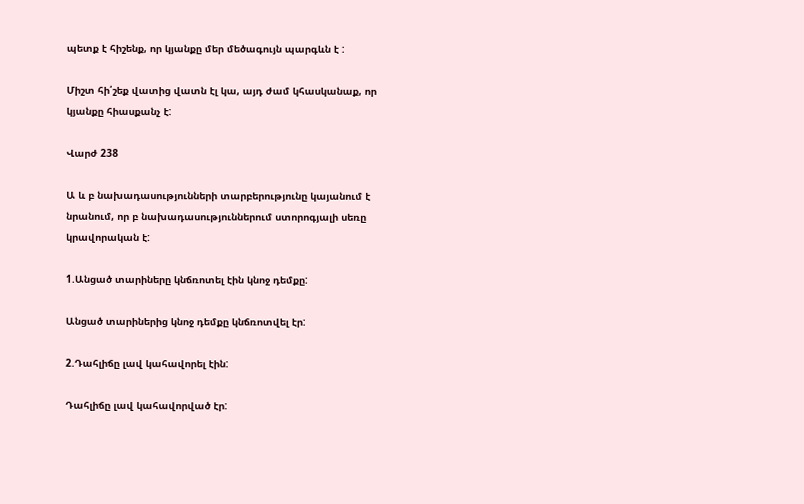պետք է հիշենք, որ կյանքը մեր մեծագույն պարգևն է :

Միշտ հի՛շեք վատից վատն էլ կա, այդ ժամ կհասկանաք, որ կյանքը հիասքանչ է:

Վարժ 238

Ա և բ նախադասությունների տարբերությունը կայանում է նրանում, որ բ նախադասություններում ստորոգյալի սեռը կրավորական է:

1.Անցած տարիները կնճռոտել էին կնոջ դեմքը:

Անցած տարիներից կնոջ դեմքը կնճռոտվել էր:

2.Դահլիճը լավ կահավորել էին:

Դահլիճը լավ կահավորված էր: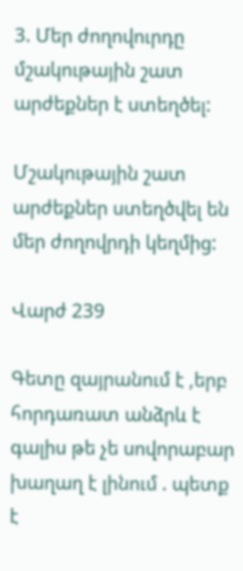3. Մեր ժողովուրդը մշակութային շատ արժեքներ է ստեղծել:

Մշակութային շատ արժեքներ ստեղծվել են մեր ժողովրդի կեղմից:

Վարժ 239

Գետը զայրանում է ,երբ հորդառատ անձրև է գալիս թե չե սովորաբար խաղաղ է լինում . պետք է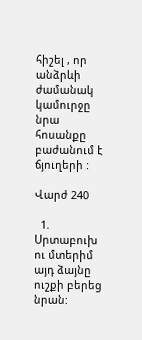հիշել , որ  անձրևի ժամանակ կամուրջը նրա հոսանքը բաժանում է ճյուղերի :

Վարժ 240

  1. Սրտաբուխ ու մտերիմ այդ ձայնը ուշքի բերեց նրան: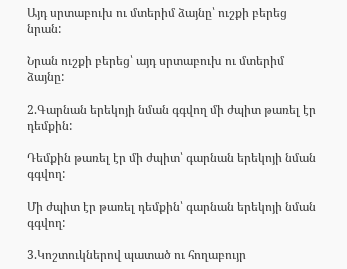Այդ սրտաբուխ ու մտերիմ ձայնը՝ ուշքի բերեց նրան:

Նրան ուշքի բերեց՝ այդ սրտաբուխ ու մտերիմ ձայնը:

2.Գարնան երեկոյի նման գգվող մի ժպիտ թառել էր դեմքին:

Դեմքին թառել էր մի ժպիտ՝ գարնան երեկոյի նման գգվող:

Մի ժպիտ էր թառել դեմքին՝ գարնան երեկոյի նման գգվող:

3.Կոշտուկներով պատած ու հողաբույր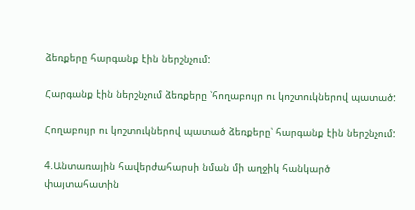ձեռքերը հարգանք էին ներշնչում:

Հարգանք էին ներշնչում ձեռքերը ՝հողաբույր ու կոշտուկներով պատած:

Հողաբույր ու կոշտուկներով պատած ձեռքերը՝ հարգանք էին ներշնչում:

4.Անտառային հավերժահարսի նման մի աղջիկ հանկարծ փայտահատին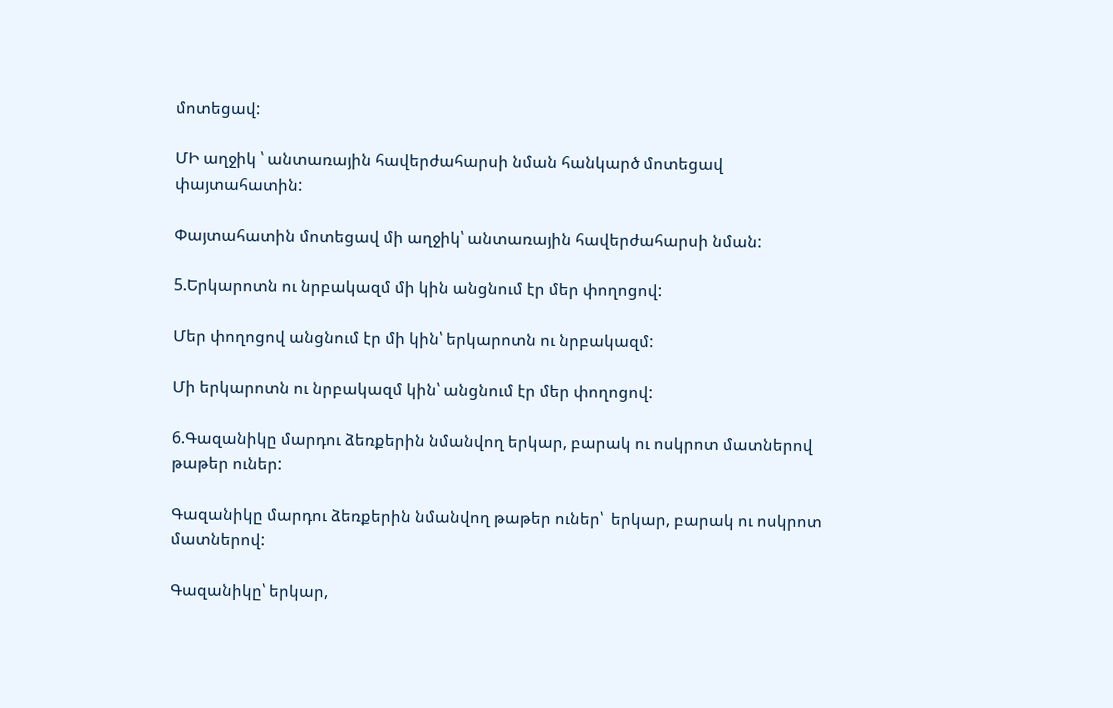մոտեցավ:

ՄԻ աղջիկ ՝ անտառային հավերժահարսի նման հանկարծ մոտեցավ փայտահատին:

Փայտահատին մոտեցավ մի աղջիկ՝ անտառային հավերժահարսի նման:

5.Երկարոտն ու նրբակազմ մի կին անցնում էր մեր փողոցով:

Մեր փողոցով անցնում էր մի կին՝ երկարոտն ու նրբակազմ:

Մի երկարոտն ու նրբակազմ կին՝ անցնում էր մեր փողոցով:

6.Գազանիկը մարդու ձեռքերին նմանվող երկար, բարակ ու ոսկրոտ մատներով թաթեր ուներ:

Գազանիկը մարդու ձեռքերին նմանվող թաթեր ուներ՝  երկար, բարակ ու ոսկրոտ մատներով:

Գազանիկը՝ երկար,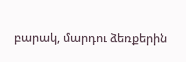բարակ, մարդու ձեռքերին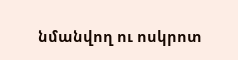նմանվող ու ոսկրոտ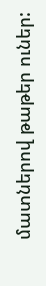մատներով թաթեր ուներ: